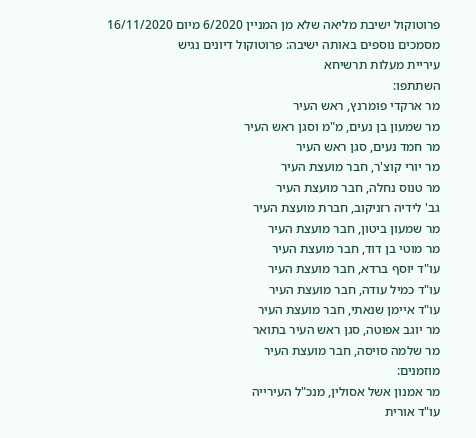פרוטוקול ישיבת מליאה שלא מן המניין 6/2020 מיום 16/11/2020
מסמכים נוספים באותה ישיבה: פרוטוקול דיונים נגיש
עיריית מעלות תרשיחא
השתתפו:
מר ארקדי פומרנץ, ראש העיר
מר שמעון בן נעים, מ"מ וסגן ראש העיר
מר חמד נעים, סגן ראש העיר
מר יורי קוצ'ר, חבר מועצת העיר
מר טנוס נחלה, חבר מועצת העיר
גב' לידיה רזניקוב, חברת מועצת העיר
מר שמעון ביטון, חבר מועצת העיר
מר מוטי בן דוד, חבר מועצת העיר
עו"ד יוסף ברדא, חבר מועצת העיר
עו"ד כמיל עודה, חבר מועצת העיר
עו"ד איימן שנאתי, חבר מועצת העיר
מר יוגב אפוטה, סגן ראש העיר בתואר
מר שלמה סויסה, חבר מועצת העיר
מוזמנים:
מר אמנון אשל אסולין, מנכ"ל העירייה
עו"ד אורית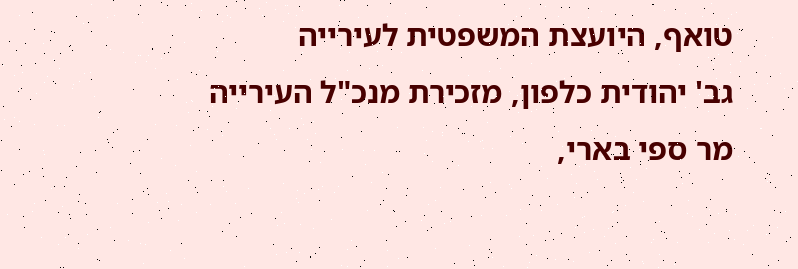טואף, היועצת המשפטית לעירייה
גב' יהודית כלפון, מזכירת מנכ"ל העירייה
מר ספי בארי,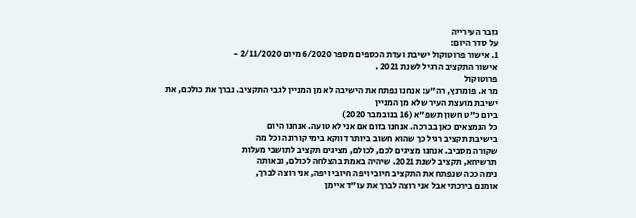גזבר העירייה
על סדר היום:
1. אישור פרוטוקול ישיבת ועדת הכספים מספר 6/2020 מיום 2/11/2020 -
אישור התקציב הרגיל לשנת 2021 .
פרוטוקול
מר א. פומרנץ, רה"ע: אנחנו נפתח את הישיבה לא מן המניין לגבי התקציב. נברך את כולכם, את
ישיבת מועצת העיר שלא מן המניין
ביום כ"ט חשון תשפ"א (16 בנובמבר 2020)
כל הנמצאים כאן בברכה. אנחנו בזום אם אני לא טועה. אנחנו היום
בישיבת תקציב רגיל כך שהוא חשוב ביותר דווקא בימי קורונה וכל מה
שקורה מסביב. אנחנו מציגים לכם, לכולם, מציגים תקציב לתושבי מעלות
תרשיחא, תקציב לשנת 2021. שיהיה באמת בהצלחה לכולם, ובאותה
נימה ככה שנפתח את התקציב חיובי ויפה חיובי ויפה, אני רוצה לברך,
אומנם בירכתי אבל אני רוצה לברך את עו"ד איימן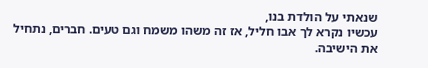שנאתי על הולדת בנו,
עכשיו נקרא לך אבו חליל, אז זה משהו משמח וגם טעים. חברים, נתחיל
את הישיבה.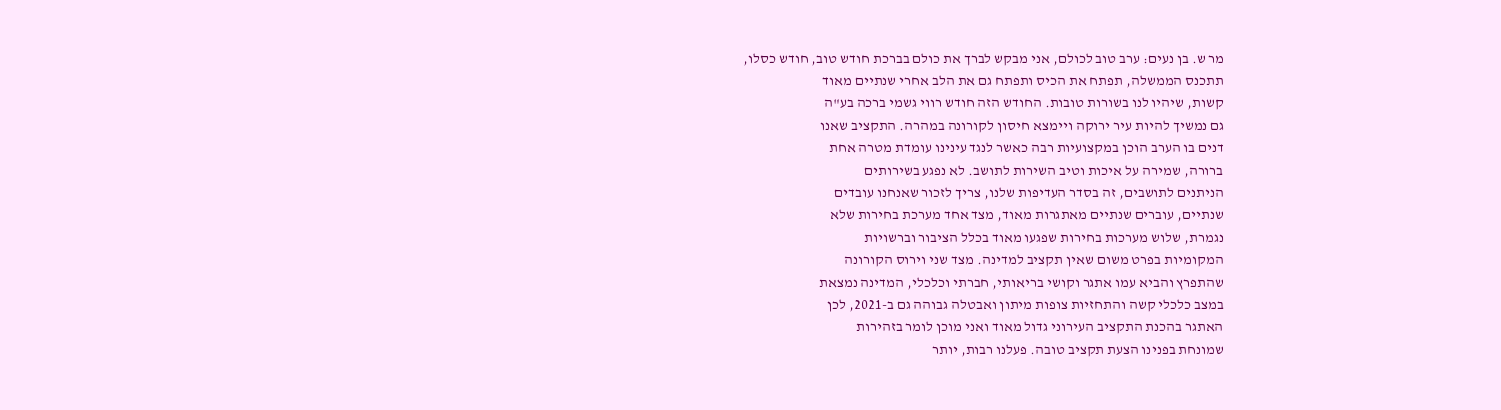מר ש. בן נעים: ערב טוב לכולם, אני מבקש לברך את כולם בברכת חודש טוב, חודש כסלו,
תתכנס הממשלה, תפתח את הכיס ותפתח גם את הלב אחרי שנתיים מאוד
קשות, שיהיו לנו בשורות טובות. החודש הזה חודש רווי גשמי ברכה בע"ה
גם נמשיך להיות עיר ירוקה ויימצא חיסון לקורונה במהרה. התקציב שאנו
דנים בו הערב הוכן במקצועיות רבה כאשר לנגד עינינו עומדת מטרה אחת
ברורה, שמירה על איכות וטיב השירות לתושב. לא נפגע בשירותים
הניתנים לתושבים, זה בסדר העדיפות שלנו, צריך לזכור שאנחנו עובדים
שנתיים, עוברים שנתיים מאתגרות מאוד, מצד אחד מערכת בחירות שלא
נגמרת, שלוש מערכות בחירות שפגעו מאוד בכלל הציבור וברשויות
המקומיות בפרט משום שאין תקציב למדינה. מצד שני וירוס הקורונה
שהתפרץ והביא עמו אתגר וקושי בריאותי, חברתי וכלכלי, המדינה נמצאת
במצב כלכלי קשה והתחזיות צופות מיתון ואבטלה גבוהה גם ב-2021, לכן
האתגר בהכנת התקציב העירוני גדול מאוד ואני מוכן לומר בזהירות
שמונחת בפנינו הצעת תקציב טובה. פעלנו רבות, יותר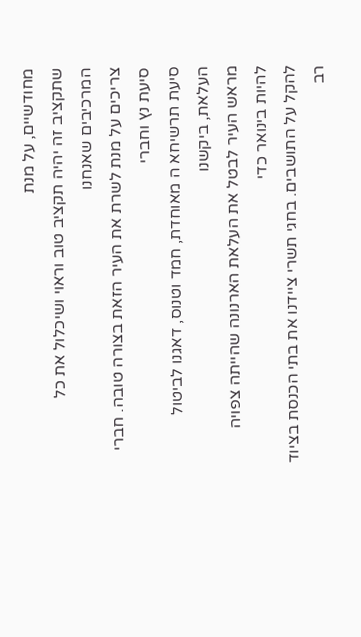מחודשיים, על מנת
שתקציב זה יהיה תקציב טוב וראוי ושיכלול את כל המרכיבים שאנחנו
צריכים על מנת לשרת את העיר הזאת בצורה טובה. חברי סיעת נץ וחברי
סיעת תרשיחא ה מאוחדת, חמד וטנוס, דאגנו לביטול העלאת, ביקשנו
מראש העיר לבטל את העלאת הארנונה שהייתה צפויה להיות בינואר כדי
להקל על התושבים. בחגי תשרי ציידנו את בתי הכנסת בציוד רב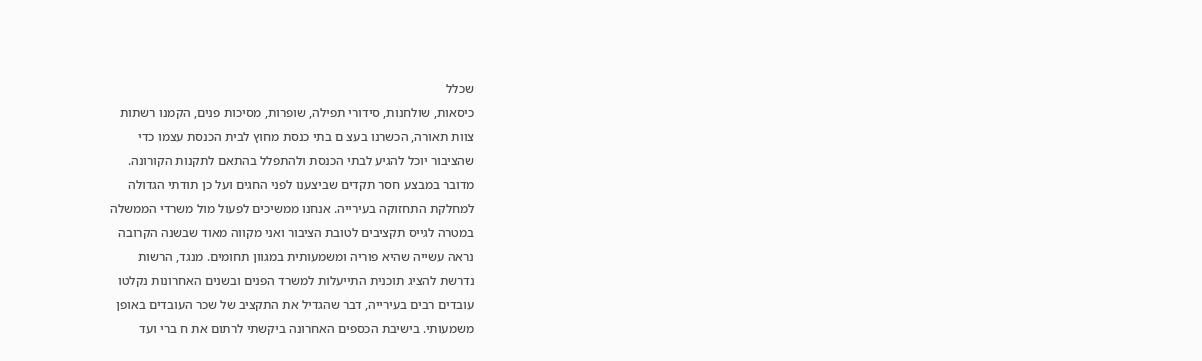שכלל
כיסאות, שולחנות, סידורי תפילה, שופרות, מסיכות פנים, הקמנו רשתות
צוות תאורה, הכשרנו בעצ ם בתי כנסת מחוץ לבית הכנסת עצמו כדי
שהציבור יוכל להגיע לבתי הכנסת ולהתפלל בהתאם לתקנות הקורונה.
מדובר במבצע חסר תקדים שביצענו לפני החגים ועל כן תודתי הגדולה
למחלקת התחזוקה בעירייה. אנחנו ממשיכים לפעול מול משרדי הממשלה
במטרה לגייס תקציבים לטובת הציבור ואני מקווה מאוד שבשנה הקרובה
נראה עשייה שהיא פוריה ומשמעותית במגוון תחומים. מנגד, הרשות
נדרשת להציג תוכנית התייעלות למשרד הפנים ובשנים האחרונות נקלטו
עובדים רבים בעירייה, דבר שהגדיל את התקציב של שכר העובדים באופן
משמעותי. בישיבת הכספים האחרונה ביקשתי לרתום את ח ברי ועד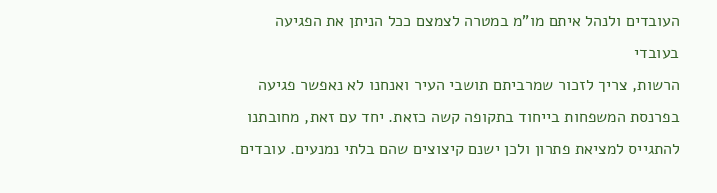העובדים ולנהל איתם מו"מ במטרה לצמצם ככל הניתן את הפגיעה בעובדי
הרשות, צריך לזכור שמרביתם תושבי העיר ואנחנו לא נאפשר פגיעה
בפרנסת המשפחות בייחוד בתקופה קשה כזאת. יחד עם זאת, מחובתנו
להתגייס למציאת פתרון ולכן ישנם קיצוצים שהם בלתי נמנעים. עובדים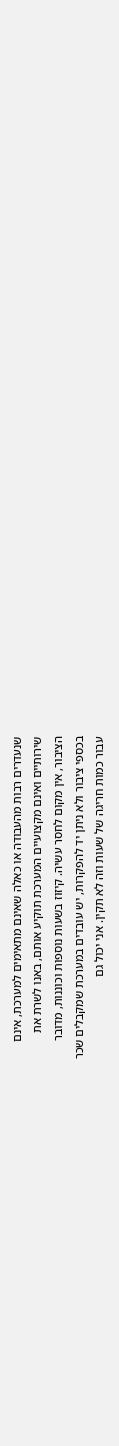שנעדרים רבות מהעבודה או כאלה שאינם מתאימים למערכת, אינם
שירותיים ואינם מקצועיים המערכת תוקיע אותם, באנו לשרת את
הציבור, אין מקום לחסר עשיה. קיזוז בשעות נוספות וכוננות, מדובר
בכספי ציבור ולא ניתן יד להפקרות, יש עובדים במערכת שמקבלים שכר
עבור כמות חריגה של שעות וזה לא תקין. אני יכול גם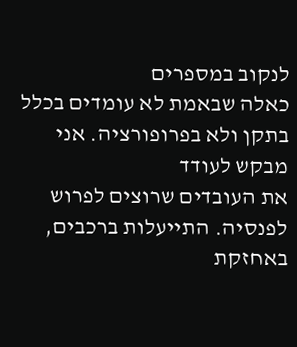לנקוב במספרים
כאלה שבאמת לא עומדים בכלל בתקן ולא בפרופורציה. אני מבקש לעודד
את העובדים שרוצים לפרוש לפנסיה. התייעלות ברכבים, באחזקת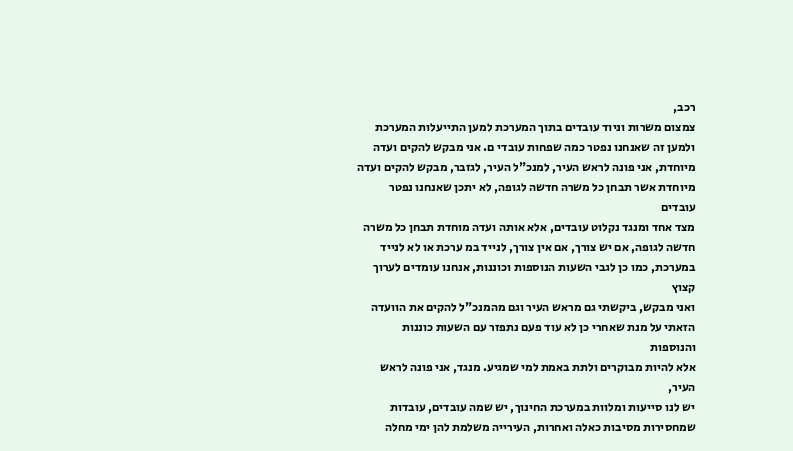רכב,
צמצום משרות וניוד עובדים בתוך המערכת למען התייעלות המערכת
ולמען זה שאנחנו נפטר כמה שפחות עובדי ם. אני מבקש להקים ועדה
מיוחדת, אני פונה לראש העיר, למנכ"ל העיר, לגזבר, מבקש להקים ועדה
מיוחדת אשר תבחן כל משרה חדשה לגופה, לא יתכן שאנחנו נפטר עובדים
מצד אחד ומנגד נקלוט עובדים, אלא אותה ועדה מוחדת תבחן כל משרה
חדשה לגופה, אם יש צורך, אם אין צורך, לנייד במ ערכת או לא לנייד
במערכת, כמו כן לגבי השעות הנוספות וכוננות, אנחנו עומדים לערוך קצוץ
ואני מבקש, ביקשתי גם מראש העיר וגם מהמנכ"ל להקים את הוועדה
הזאתי על מנת שאחרי כן לא עוד פעם נתפזר עם השעות כוננות והנוספות
אלא להיות מבוקרים ולתת באמת למי שמגיע. מנגד, אני פונה לראש העיר,
יש לנו סייעות ומלוות במערכת החינוך, יש שמה עובדים, עובדות
שמחסירות מסיבות כאלה ואחרות, העירייה משלמת להן ימי מחלה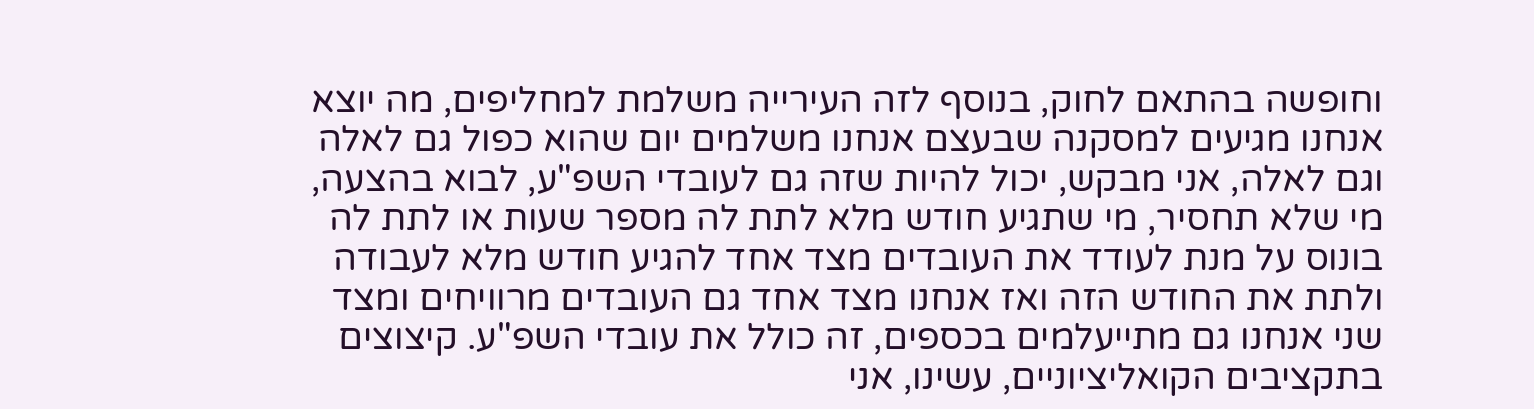וחופשה בהתאם לחוק, בנוסף לזה העירייה משלמת למחליפים, מה יוצא
אנחנו מגיעים למסקנה שבעצם אנחנו משלמים יום שהוא כפול גם לאלה
וגם לאלה, אני מבקש, יכול להיות שזה גם לעובדי השפ"ע, לבוא בהצעה,
מי שלא תחסיר, מי שתגיע חודש מלא לתת לה מספר שעות או לתת לה
בונוס על מנת לעודד את העובדים מצד אחד להגיע חודש מלא לעבודה
ולתת את החודש הזה ואז אנחנו מצד אחד גם העובדים מרוויחים ומצד
שני אנחנו גם מתייעלמים בכספים, זה כולל את עובדי השפ"ע. קיצוצים
בתקציבים הקואליציוניים, עשינו, אני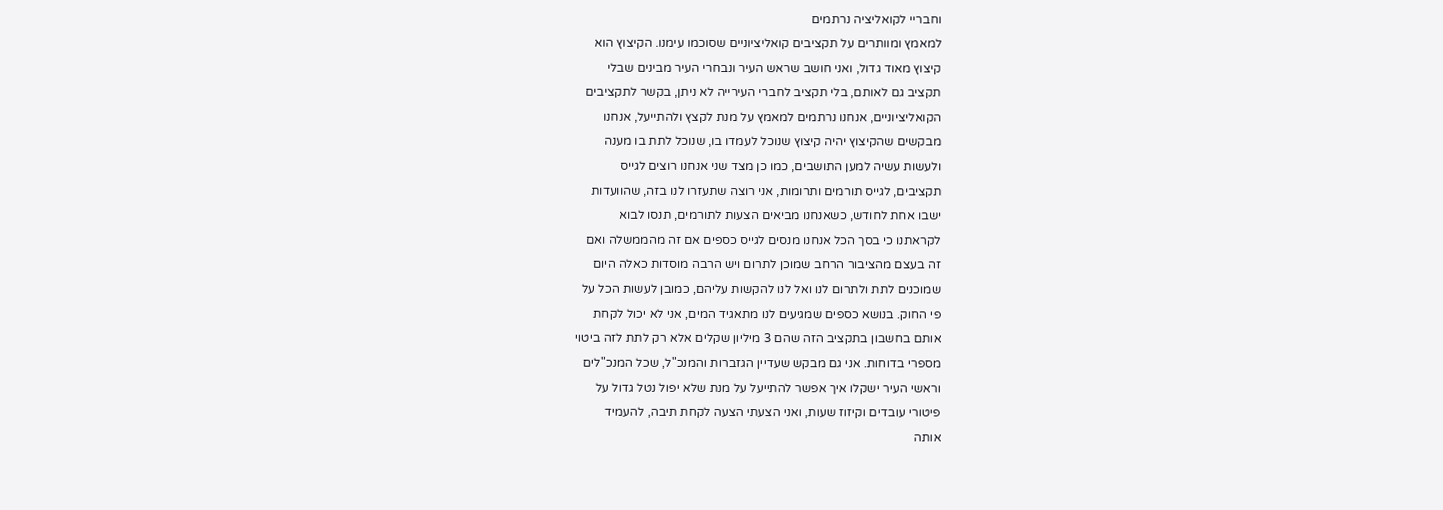וחבריי לקואליציה נרתמים
למאמץ ומוותרים על תקציבים קואליציוניים שסוכמו עימנו. הקיצוץ הוא
קיצוץ מאוד גדול, ואני חושב שראש העיר ונבחרי העיר מבינים שבלי
תקציב גם לאותם, בלי תקציב לחברי העירייה לא ניתן, בקשר לתקציבים
הקואליציוניים, אנחנו נרתמים למאמץ על מנת לקצץ ולהתייעל, אנחנו
מבקשים שהקיצוץ יהיה קיצוץ שנוכל לעמדו בו, שנוכל לתת בו מענה
ולעשות עשיה למען התושבים, כמו כן מצד שני אנחנו רוצים לגייס
תקציבים, לגייס תורמים ותרומות, אני רוצה שתעזרו לנו בזה, שהוועדות
ישבו אחת לחודש, כשאנחנו מביאים הצעות לתורמים, תנסו לבוא
לקראתנו כי בסך הכל אנחנו מנסים לגייס כספים אם זה מהממשלה ואם
זה בעצם מהציבור הרחב שמוכן לתרום ויש הרבה מוסדות כאלה היום
שמוכנים לתת ולתרום לנו ואל לנו להקשות עליהם, כמובן לעשות הכל על
פי החוק. בנושא כספים שמגיעים לנו מתאגיד המים, אני לא יכול לקחת
אותם בחשבון בתקציב הזה שהם 3 מיליון שקלים אלא רק לתת לזה ביטוי
מספרי בדוחות. אני גם מבקש שעדיין הגזברות והמנכ"ל, שכל המנכ"לים
וראשי העיר ישקלו איך אפשר להתייעל על מנת שלא יפול נטל גדול על
פיטורי עובדים וקיזוז שעות, ואני הצעתי הצעה לקחת תיבה, להעמיד
אותה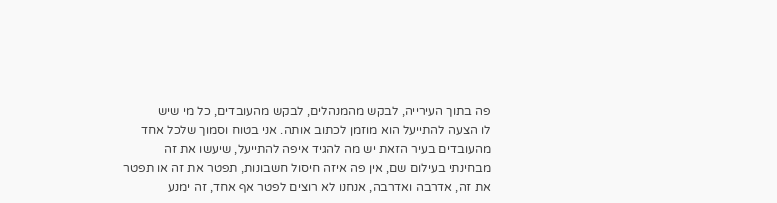פה בתוך העירייה, לבקש מהמנהלים, לבקש מהעובדים, כל מי שיש
לו הצעה להתייעל הוא מוזמן לכתוב אותה. אני בטוח וסמוך שלכל אחד
מהעובדים בעיר הזאת יש מה להגיד איפה להתייעל, שיעשו את זה
מבחינתי בעילום שם, אין פה איזה חיסול חשבונות, תפטר את זה או תפטר
את זה, אדרבה ואדרבה, אנחנו לא רוצים לפטר אף אחד, זה ימנע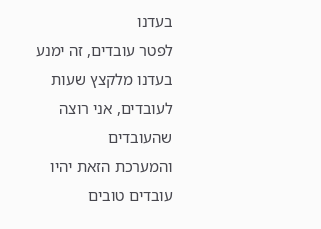בעדנו
לפטר עובדים, זה ימנע בעדנו מלקצץ שעות לעובדים, אני רוצה שהעובדים
והמערכת הזאת יהיו עובדים טובים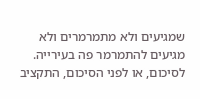שמגיעים ולא מתמרמרים ולא
מגיעים להתמרמר פה בעירייה. לסיכום, או לפני הסיכום, התקציב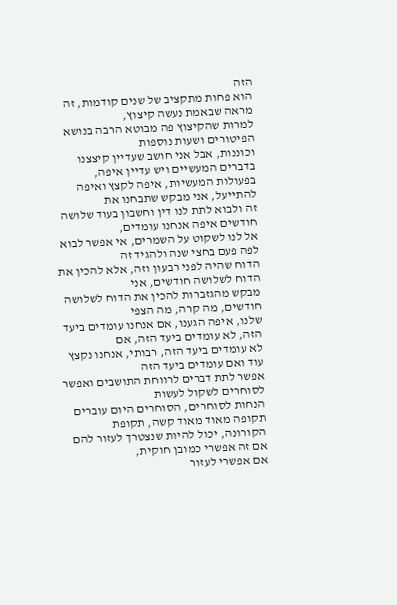הזה
הוא פחות מתקציב של שנים קודמות, זה מראה שבאמת נעשה קיצוץ,
למרות שהקיצוץ פה מבוטא הרבה בנושא הפיטורים ושעות נוספות
וכוננות, אבל אני חושב שעדיין קיצצנו בדברים המעשיים ויש עדיין איפה,
בפעולות המעשיות, איפה לקצץ ואיפה להתייעל, אני מבקש שתבחנו את
זה ולבוא לתת לנו דין וחשבון בעוד שלושה חודשים איפה אנחנו עומדים,
אל לנו לשקוט על השמרים, אי אפשר לבוא לפה פעם בחצי שנה ולהגיד זה
הדוח שהיה לפני רבעון וזה, אלא להכין את הדוח לשלושה חודשים, אני
מבקש מהגזברות להכין את הדוח לשלושה חודשים, מה קרה, מה הצפי
שלנו, איפה הגענו, אם אנחנו עומדים ביעד הזה, לא עומדים ביעד הזה, אם
לא עומדים ביעד הזה, רבותי, אנחנו נקצץ עוד ואם עומדים ביעד הזה
אפשר לתת דברים לרווחת התושבים ואפשר לסוחרים לשקול לעשות
הנחות לסוחרים, הסוחרים היום עוברים תקופה מאוד מאוד קשה, תקופת
הקורונה, יכול להיות שנצטרך לעזור להם אם זה אפשרי כמובן חוקית,
אם אפשרי לעזור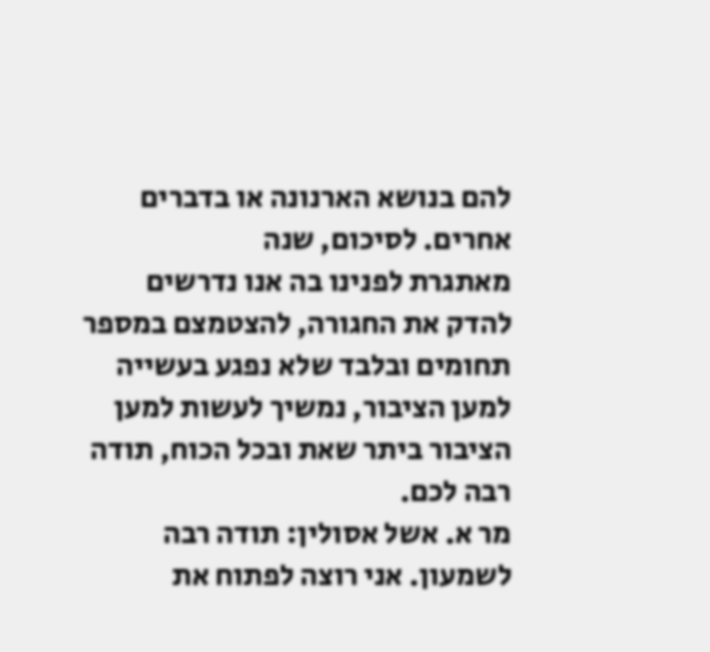להם בנושא הארנונה או בדברים אחרים. לסיכום, שנה
מאתגרת לפנינו בה אנו נדרשים להדק את החגורה, להצטמצם במספר
תחומים ובלבד שלא נפגע בעשייה למען הציבור, נמשיך לעשות למען
הציבור ביתר שאת ובכל הכוח, תודה רבה לכם.
מר א. אשל אסולין: תודה רבה לשמעון. אני רוצה לפתוח את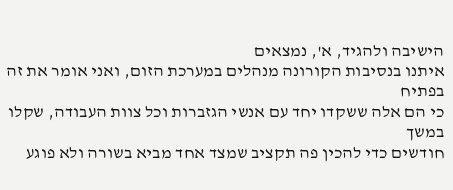הישיבה ולהגיד, א', נמצאים
איתנו בנסיבות הקורונה מנהלים במערכת הזום, ואני אומר את זה בפתיח
כי הם אלה ששקדו יחד עם אנשי הגזברות וכל צוות העבודה, שקלו במשך
חודשים כדי להכין פה תקציב שמצד אחד מביא בשורה ולא פוגע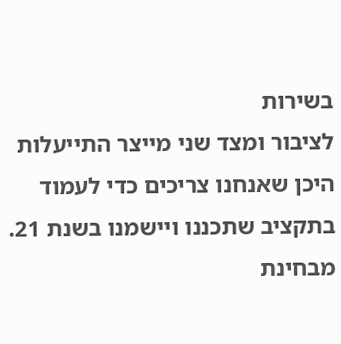בשירות
לציבור ומצד שני מייצר התייעלות היכן שאנחנו צריכים כדי לעמוד
בתקציב שתכננו ויישמנו בשנת 21. מבחינת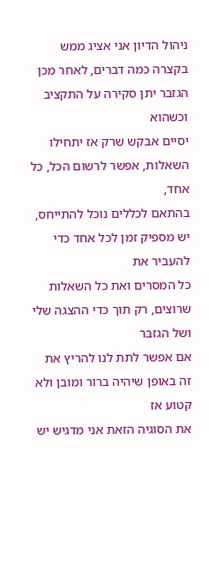ניהול הדיון אני אציג ממש
בקצרה כמה דברים, לאחר מכן הגזבר יתן סקירה על התקציב וכשהוא
יסיים אבקש שרק אז יתחילו השאלות, אפשר לרשום הכל, כל אחד,
בהתאם לכללים נוכל להתייחס, יש מספיק זמן לכל אחד כדי להעביר את
כל המסרים ואת כל השאלות שרוצים, רק תוך כדי ההצגה שלי ושל הגזבר
אם אפשר לתת לנו להריץ את זה באופן שיהיה ברור ומובן ולא קטוע אז
את הסוגיה הזאת אני מדגיש יש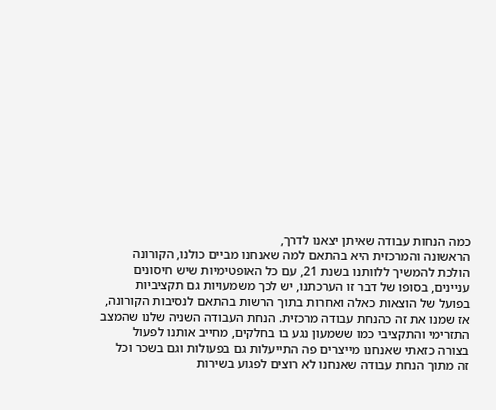כמה הנחות עבודה שאיתן יצאנו לדרך,
הראשונה והמרכזית היא בהתאם למה שאנחנו מביים כולנו, הקורונה
הולכת להמשיך ללוותנו בשנת 21, עם כל האופטימיות שיש חיסונים
עניינים, בסופו של דבר זו הערכתנו, יש לכך משמעויות גם תקציביות
בפועל של הוצאות כאלה ואחרות בתוך הרשות בהתאם לנסיבות הקורונה,
אז שמנו את זה כהנחת עבודה מרכזית. הנחת העבודה השניה שלנו שהמצב
התזרימי והתקציבי כמו ששמעון נגע בו בחלקים, מחייב אותנו לפעול
בצורה כזאתי שאנחנו מייצרים פה התייעלות גם בפעולות וגם בשכר וכל
זה מתוך הנחת עבודה שאנחנו לא רוצים לפגוע בשירות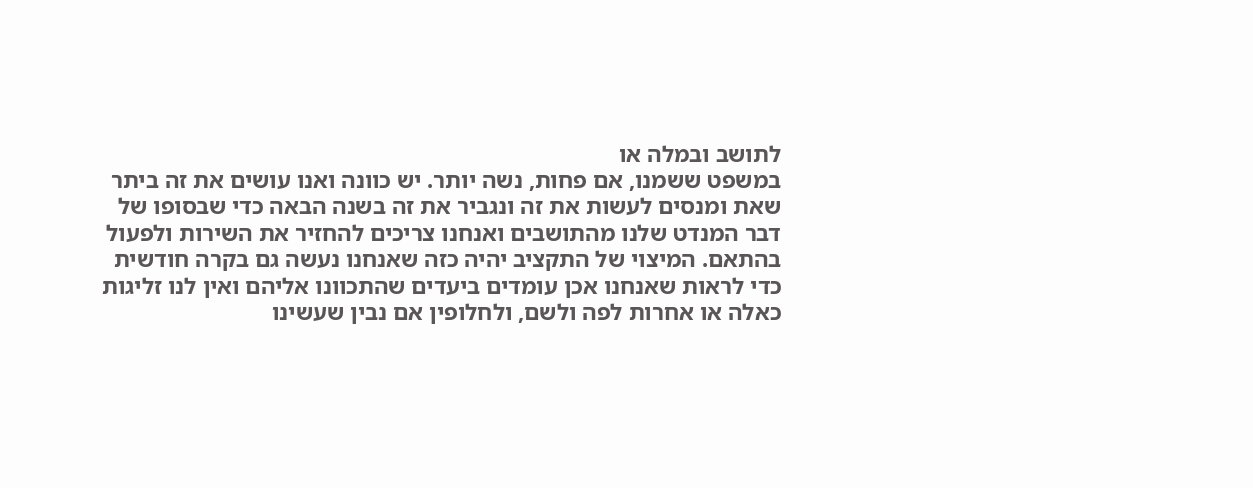לתושב ובמלה או
במשפט ששמנו, אם פחות, נשה יותר. יש כוונה ואנו עושים את זה ביתר
שאת ומנסים לעשות את זה ונגביר את זה בשנה הבאה כדי שבסופו של
דבר המנדט שלנו מהתושבים ואנחנו צריכים להחזיר את השירות ולפעול
בהתאם. המיצוי של התקציב יהיה כזה שאנחנו נעשה גם בקרה חודשית
כדי לראות שאנחנו אכן עומדים ביעדים שהתכוונו אליהם ואין לנו זליגות
כאלה או אחרות לפה ולשם, ולחלופין אם נבין שעשינו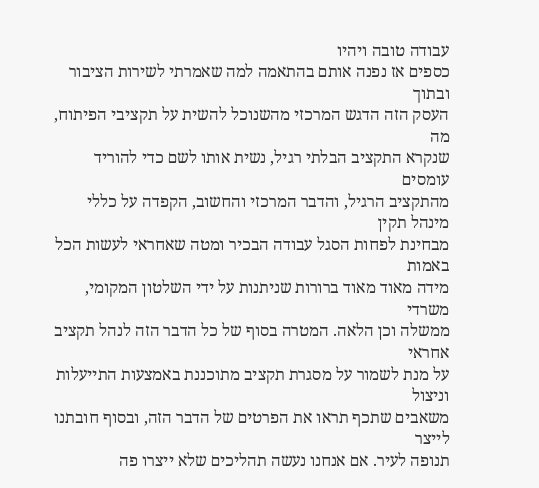עבודה טובה ויהיו
כספים אז נפנה אותם בהתאמה למה שאמרתי לשירות הציבור ובתוך
העסק הזה הדגש המרכזי מהשנוכל להשית על תקציבי הפיתוח, מה
שנקרא התקציב הבלתי רגיל, נשית אותו לשם כדי להוריד עומסים
מהתקציב הרגיל, והדבר המרכזי והחשוב, הקפדה על כללי מינהל תקין
מבחינת לפחות הסגל עבודה הבכיר ומטה שאחראי לעשות הכל באמות
מידה מאוד מאוד ברורות שניתנות על ידי השלטון המקומי, משרדי
ממשלה וכן הלאה. המטרה בסוף של כל הדבר הזה לנהל תקציב אחראי
על מנת לשמור על מסגרת תקציב מתוכננת באמצעות התייעלות וניצול
משאבים שתכף תראו את הפרטים של הדבר הזה, ובסוף חובתנו לייצר
תנופה לעיר. אם אנחנו נעשה תהליכים שלא ייצרו פה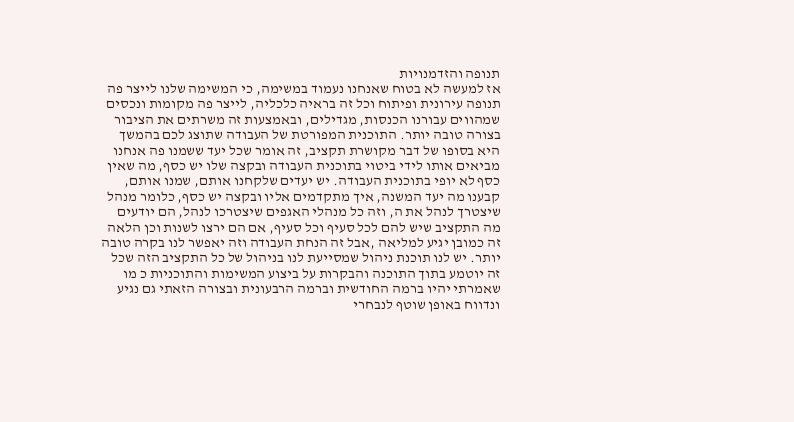תנופה והזדמנויות
אז למעשה לא בטוח שאנחנו נעמוד במשימה, כי המשימה שלנו לייצר פה
תנופה עירונית ופיתוח וכל זה בראיה כלכליה, לייצר פה מקומות ונכסים
שמהווים עבורנו הכנסות, מגדילים, ובאמצעות זה משרתים את הציבור
בצורה טובה יותר. התוכנית המפורטת של העבודה שתוצג לכם בהמשך
היא בסופו של דבר מקושרת תקציב, זה אומר שכל יעד ששמנו פה אנחנו
מביאים אותו לידי ביטוי בתוכנית העבודה ובקצה שלו יש כסף, מה שאין
כסף לא יופי בתוכנית העבודה. יש יעדים שלקחנו אותם, שמנו אותם,
קבענו מה יעד המשנה, איך מתקדמים אליו ובקצה יש כסף, כלומר מנהל
שיצטרך לנהל את ה, וזה כל מנהלי האגפים שיצטרכו לנהל, הם יודעים
מה התקציב שיש להם לכל סעיף וכל סעיף, אם הם ירצו לשנות וכן הלאה
זה כמובן יגיע למליאה ,אבל זה הנחת העבודה וזה יאפשר לנו בקרה טובה
יותר. יש לנו תוכנת ניהול שמסייעת לנו בניהול של כל התקציב הזה שכל
זה יוטמע בתוך התוכנה והבקרות על ביצוע המשימות והתוכניות כ מו
שאמרתי יהיו ברמה החודשית וברמה הרבעונית ובצורה הזאתי גם נגיע
ונדווח באופן שוטף לנבחרי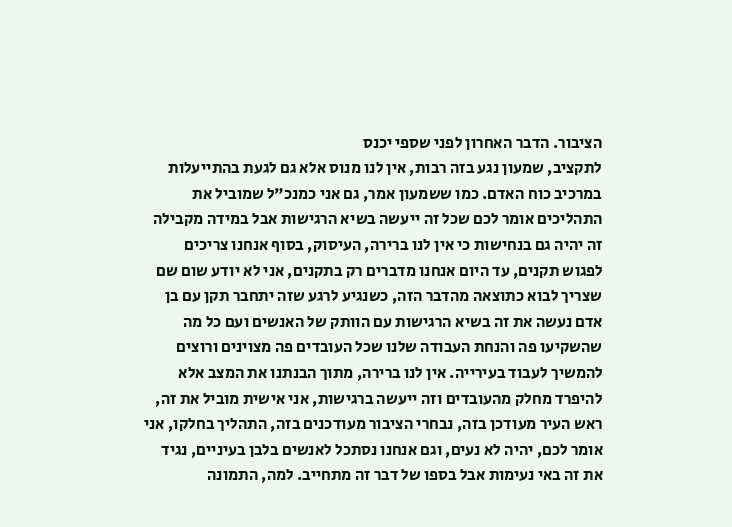הציבור. הדבר האחרון לפני שספי יכנס
לתקציב, שמעון נגע בזה רבות, אין לנו מנוס אלא גם לגעת בהתייעלות
במרכיב כוח האדם. כמו ששמעון אמר, גם אני כמנכ"ל שמוביל את
התהליכים אומר לכם שכל זה ייעשה בשיא הרגישות אבל במידה מקבילה
זה יהיה גם בנחישות כי אין לנו ברירה, העיסוק, בסוף אנחנו צריכים
לפגוש תקנים, עד היום אנחנו מדברים רק בתקנים, אני לא יודע שום שם
שצריך לבוא כתוצאה מהדבר הזה, כשנגיע לרגע שזה יתחבר תקן עם בן
אדם נעשה את זה בשיא הרגישות עם הוותק של האנשים ועם כל מה
שהשקיעו פה והנחת העבודה שלנו שכל העובדים פה מצוינים ורוצים
להמשיך לעבוד בעירייה. אין לנו ברירה, מתוך הבנתנו את המצב אלא
להיפרד מחלק מהעובדים וזה ייעשה ברגישות, אני אישית מוביל את זה,
ראש העיר מעודכן בזה, נבחרי הציבור מעודכנים בזה, התהליך בחלקו, אני
אומר לכם, יהיה לא נעים, וגם אנחנו נסתכל לאנשים בלבן בעיניים, נגיד
את זה באי נעימות אבל בספו של דבר זה מתחייב. למה, התמונה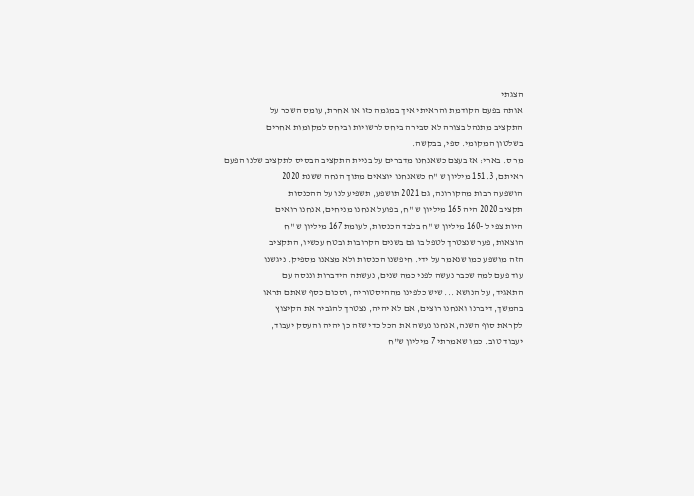הצגתי
אותה בפעם הקודמת והראיתי איך במגמה כזו או אחרת, עומס השכר על
התקציב מתנהל בצורה לא סבירה ביחס לרשויות וביחס למקומות אחרים
בשלטון המקומי. ספי, בבקשה.
מר ס. בארי: אז בעצם כשאנחנו מדברים על בניית התקציב הבסיס לתקציב שלנו הפעם
ראיתם, 151.3 מיליון ש "ח כשאנחנו יוצאים מתוך הנחה ששנת 2020
הושפעה רבות מהקורונה, גם 2021 תושפע, תשפיע לנו על ההכנסות
תקציב 2020 היה 165 מיליון ש "ח, בפועל אנחנו מניחים, אנחנו רואים
היות צפי ל -160 מיליון ש "ח בלבד הכנסות, לעומת 167 מיליון ש "ח
הוצאות, פער שנצטרך לטפל בו גם בשנים הקרובות ובטח עכשיו, התקציב
הזה מושפע כמו שנאמר על ידי. חיפשנו הכנסות ולא מצאנו מספיק. ניגשנו
עוד פעם למה שכבר נעשה לפני כמה שנים, נעשתה הידברות וננסה עם
התאגיד, על הנושא ... שיש כלפינו מההיסטוריה, וסכום כסף שאתם תראו
בהמשך, דיברנו ואנחנו רוצים, אם לא יהיה, נצטרך להגביר את הקיצוץ
לקראת סוף השנה, אנחנו נעשה את הכל כדי שזה כן יהיה והעסק יעבוד,
יעבוד טוב. כמו שאמרתי 7 מיליון ש"ח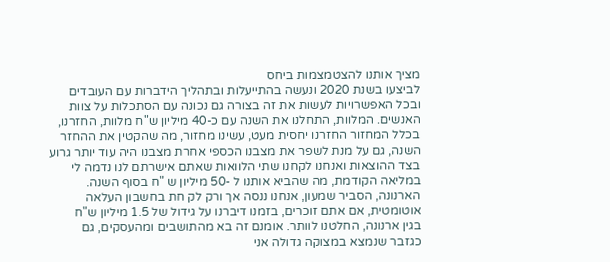מציך אותנו להצטמצמות ביחס
לביצעו בשנת 2020 ונעשה בהתייעלות ובתהליך הידברות עם העובדים
ובכל האפשרויות לעשות את זה בצורה גם נכונה עם הסתכלות על צוות
האנשים. המלוות, התחלנו את השנה עם כ-40 מיליון ש"ח מלוות, החזרנו,
בכלל המחזור החזרנו יחסית מעט, עשינו מחזור, מה שהקטין את ההחזר
השנה, גם על מנת לשפר את מצבנו הכספי אחרת מצבנו היה עוד יותר גרוע
בצד ההוצאות ואנחנו לקחנו שתי הלוואות שאתם אישרתם לנו נדמה לי
במליאה הקודמת, מה שהביא אותנו ל -50 מיליון ש "ח בסוף השנה.
הארנונה, הסביר שמעון, אנחנו ננסה אך ורק לק חת בחשבון העלאה
אוטומטית, אם אתם זוכרים, בזמנו דיברנו על גידול של 1.5 מיליון ש"ח
בגין ארנונה, החלטנו לוותר. אומנם זה בא מהתושבים ומהעסקים, גם
כגזבר שנמצא במצוקה גדולה אני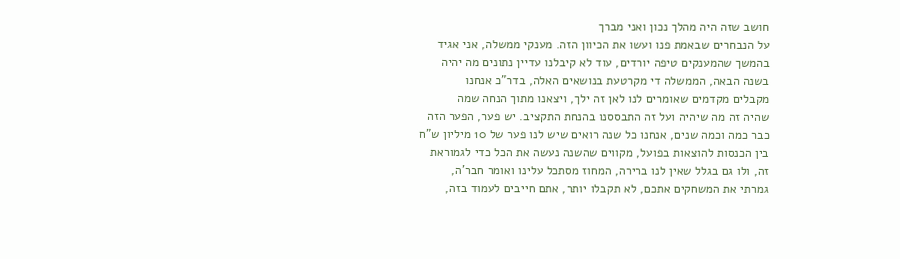חושב שזה היה מהלך נכון ואני מברך
על הנבחרים שבאמת פנו ועשו את הכיוון הזה. מענקי ממשלה, אני אגיד
בהמשך שהמענקים טיפה יורדים, עוד לא קיבלנו עדיין נתונים מה יהיה
בשנה הבאה, הממשלה די מקרטעת בנושאים האלה, בדר"כ אנחנו
מקבלים מקדמים שאומרים לנו לאן זה ילך, ויצאנו מתוך הנחה שמה
שהיה זה מה שיהיה ועל זה התבססנו בהנחת התקציב. יש פער, הפער הזה
כבר כמה וכמה שנים, אנחנו כל שנה רואים שיש לנו פער של 10 מיליון ש"ח
בין הכנסות להוצאות בפועל, מקווים שהשנה נעשה את הכל כדי לגמוראת
זה, ולו גם בגלל שאין לנו ברירה, המחוז מסתכל עלינו ואומר חבר'ה,
גמרתי את המשחקים אתכם, לא תקבלו יותר, אתם חייבים לעמוד בזה,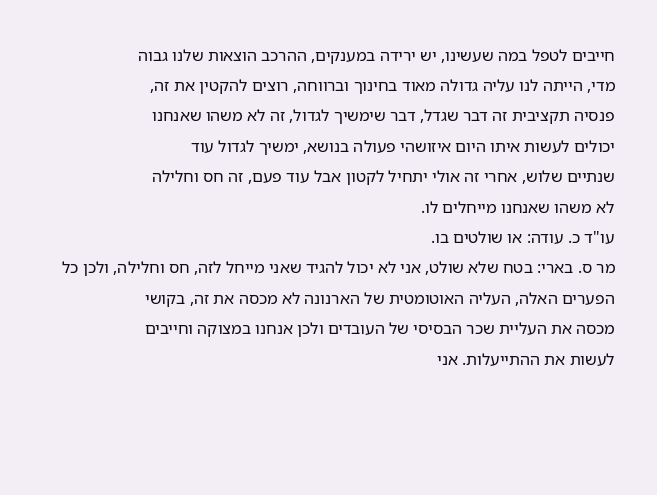חייבים לטפל במה שעשינו, יש ירידה במענקים, ההרכב הוצאות שלנו גבוה
מדי, הייתה לנו עליה גדולה מאוד בחינוך וברווחה, רוצים להקטין את זה,
פנסיה תקציבית זה דבר שגדל, דבר שימשיך לגדול, זה לא משהו שאנחנו
יכולים לעשות איתו היום איזושהי פעולה בנושא, ימשיך לגדול עוד
שנתיים שלוש, אחרי זה אולי יתחיל לקטון אבל עוד פעם, זה חס וחלילה
לא משהו שאנחנו מייחלים לו.
עו"ד כ. עודה: או שולטים בו.
מר ס. בארי: בטח שלא שולט, אני לא יכול להגיד שאני מייחל לזה, חס וחלילה, ולכן כל
הפערים האלה, העליה האוטומטית של הארנונה לא מכסה את זה, בקושי
מכסה את העליית שכר הבסיסי של העובדים ולכן אנחנו במצוקה וחייבים
לעשות את ההתייעלות. אני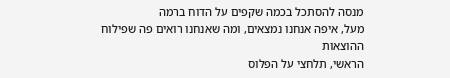מנסה להסתכל בכמה שקפים על הדוח ברמה
מעל, איפה אנחנו נמצאים, ומה שאנחנו רואים פה שפילוח ההוצאות
הראשי, תלחצי על הפלוס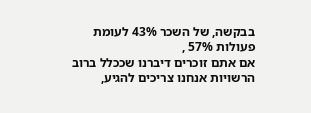בבקשה, של השכר 43% לעומת פעולות 57% ,
אם אתם זוכרים דיברנו שככלל ברוב הרשויות אנחנו צריכים להגיע,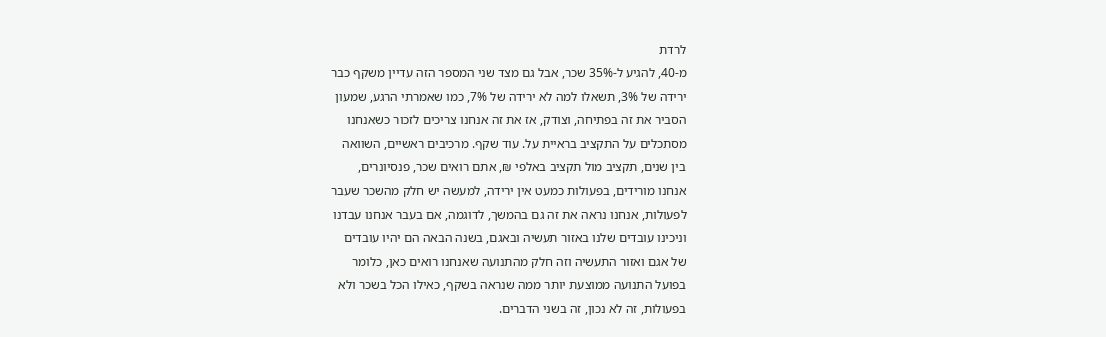לרדת
מ-40, להגיע ל-35% שכר, אבל גם מצד שני המספר הזה עדיין משקף כבר
ירידה של 3%, תשאלו למה לא ירידה של 7%, כמו שאמרתי הרגע, שמעון
הסביר את זה בפתיחה, וצודק, אז את זה אנחנו צריכים לזכור כשאנחנו
מסתכלים על התקציב בראיית על. עוד שקף. מרכיבים ראשיים, השוואה
בין שנים, תקציב מול תקציב באלפי ₪, אתם רואים שכר, פנסיונרים,
אנחנו מורידים, בפעולות כמעט אין ירידה, למעשה יש חלק מהשכר שעבר
לפעולות, אנחנו נראה את זה גם בהמשך, לדוגמה, אם בעבר אנחנו עבדנו
וניכינו עובדים שלנו באזור תעשיה ובאגם, בשנה הבאה הם יהיו עובדים
של אגם ואזור התעשיה וזה חלק מהתנועה שאנחנו רואים כאן, כלומר
בפועל התנועה ממוצעת יותר ממה שנראה בשקף, כאילו הכל בשכר ולא
בפעולות, זה לא נכון, זה בשני הדברים.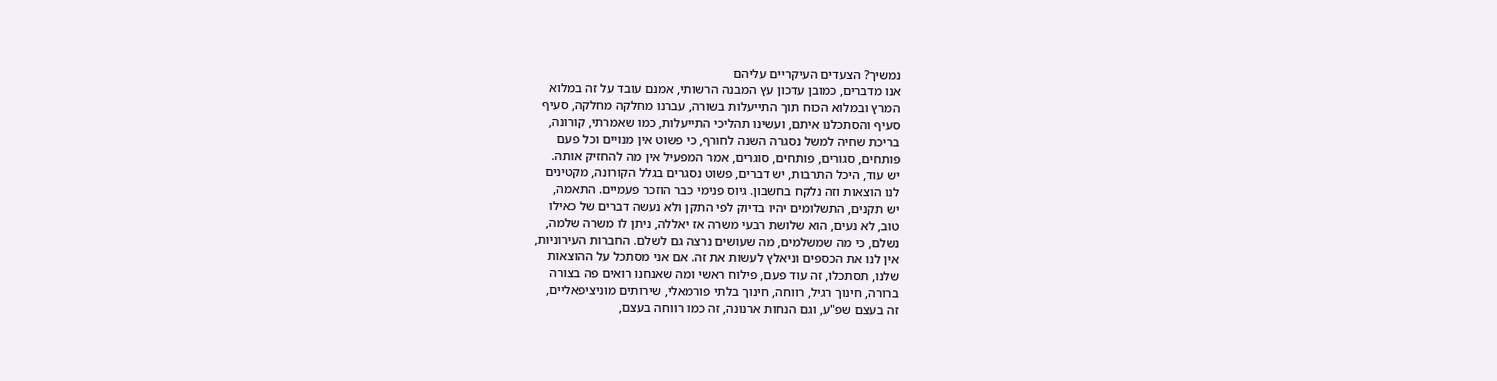נמשיך? הצעדים העיקריים עליהם
אנו מדברים, כמובן עדכון עץ המבנה הרשותי, אמנם עובד על זה במלוא
המרץ ובמלוא הכוח תוך התייעלות בשורה, עברנו מחלקה מחלקה, סעיף
סעיף והסתכלנו איתם, ועשינו תהליכי התייעלות, כמו שאמרתי, קורונה,
בריכת שחיה למשל נסגרה השנה לחורף, כי פשוט אין מנויים וכל פעם
פותחים, סגורים, פותחים, סוגרים, אמר המפעיל אין מה להחזיק אותה.
יש עוד, היכל התרבות, יש דברים, פשוט נסגרים בגלל הקורונה, מקטינים
לנו הוצאות וזה נלקח בחשבון. גיוס פנימי כבר הוזכר פעמיים. התאמה,
יש תקנים, התשלומים יהיו בדיוק לפי התקן ולא נעשה דברים של כאילו
טוב, לא נעים, הוא שלושת רבעי משרה אז יאללה, ניתן לו משרה שלמה,
נשלם, כי מה שמשלמים, מה שעושים נרצה גם לשלם. החברות העירוניות,
אין לנו את הכספים וניאלץ לעשות את זה. אם אני מסתכל על ההוצאות
שלנו, תסתכלו, זה עוד פעם, פילוח ראשי ומה שאנחנו רואים פה בצורה
ברורה, חינוך רגיל, רווחה, חינוך בלתי פורמאלי, שירותים מוניציפאליים,
זה בעצם שפ"ע, וגם הנחות ארנונה, זה כמו רווחה בעצם,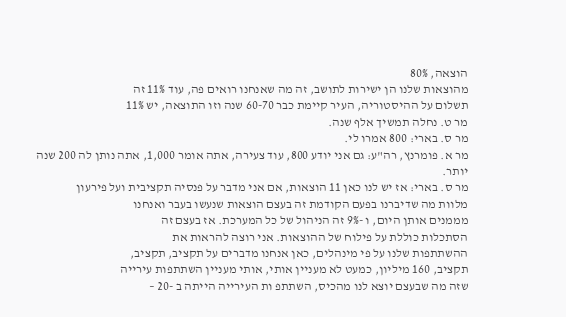הוצאה, 80%
מהוצאות שלנו הן ישירות לתושב, זה מה שאנחנו רואים פה, עוד 11% זה
תשלום על ההיסטוריה, העיר קיימת כבר 60-70 שנה וזו התוצאה, יש 11%
מר ט. נחלה תמשיך אלף שנה.
מר ס. בארי: 800 אמרו לי.
מר א. פומרנץ, רה"ע: גם אני יודע 800, עוד צעירה, אתה אומר 1,000, אתה נותן לה 200 שנה
יותר.
מר ס. בארי: אז יש לנו כאן 11 הוצאות, אם אני מדבר על פנסיה תקציבית ועל פירעון
מלוות מה שדיברנו בפעם הקודמת זה בעצם הוצאות שנעשו בעבר ואנחנו
מממנים אותן היום, ו -9% זה הניהול של כל המערכת. אז בעצם זה
הסתכלות כוללת על פילוח של ההוצאות. אני רוצה להראות את
ההשתתפות שלנו על פי מינהלים, כאן אנחנו מדברים על תקציב, תקציב,
תקציב, 160 מיליון, כמעט לא מעניין אותי, אותי מעניין השתתפות עירייה
שזה מה שבעצם יוצא לנו מהכיס, השתתפ ות העירייה הייתה ב -20 –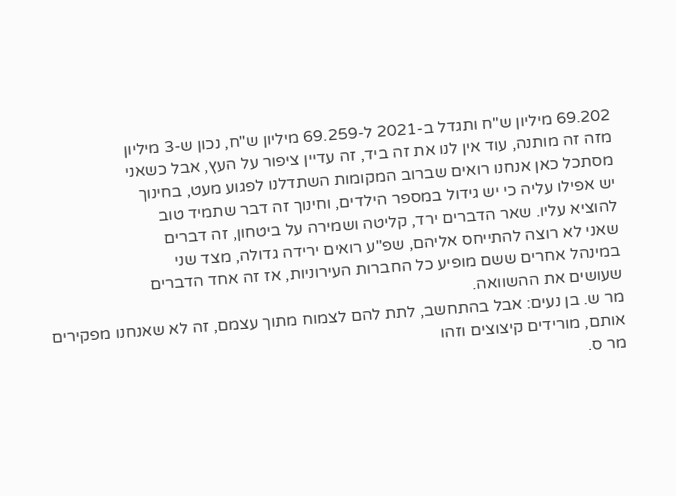69.202 מיליון ש"ח ותגדל ב-2021 ל-69.259 מיליון ש"ח, נכון ש-3 מיליון
מזה זה מותנה, עוד אין לנו את זה ביד, זה עדיין ציפור על העץ, אבל כשאני
מסתכל כאן אנחנו רואים שברוב המקומות השתדלנו לפגוע מעט, בחינוך
יש אפילו עליה כי יש גידול במספר הילדים, וחינוך זה דבר שתמיד טוב
להוציא עליו. שאר הדברים ירד, קליטה ושמירה על ביטחון, זה דברים
שאני לא רוצה להתייחס אליהם, שפ"ע רואים ירידה גדולה, מצד שני
במינהל אחרים ששם מופיע כל החברות העירוניות, אז זה אחד הדברים
שעושים את ההשוואה.
מר ש. בן נעים: אבל בהתחשב, לתת להם לצמוח מתוך עצמם, זה לא שאנחנו מפקירים
אותם, מורידים קיצוצים וזהו
מר ס.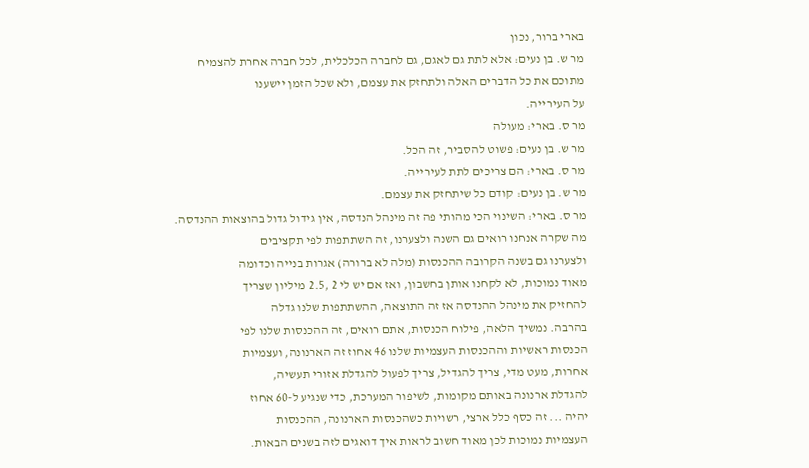בארי ברור, נכון
מר ש. בן נעים: אלא לתת גם לאגם, גם לחברה הכלכלית, לכל חברה אחרת להצמיח
מתוכם את כל הדברים האלה ולתחזק את עצמם, ולא שכל הזמן יישענו
על העירייה.
מר ס. בארי: מעולה
מר ש. בן נעים: פשוט להסביר, זה הכל.
מר ס. בארי: הם צריכים לתת לעירייה.
מר ש. בן נעים: קודם כל שיתחזק את עצמם.
מר ס. בארי: השינוי הכי מהותי פה זה מינהל הנדסה, אין גידול גדול בהוצאות ההנדסה.
מה שקרה אנחנו רואים גם השנה ולצערנו, זה השתתפות לפי תקציבים
ולצערנו גם בשנה הקרובה ההכנסות (מלה לא ברורה) אגרות בנייה וכדומה
מאוד נמוכות, לא לקחנו אותן בחשבון, ואז אם יש לי 2 ,2.5 מיליון שצריך
להחזיק את מינהל ההנדסה אז זה התוצאה, ההשתתפות שלנו גדלה
בהרבה. נמשיך הלאה, פילוח הכנסות, אתם רואים, זה ההכנסות שלנו לפי
הכנסות ראשיות וההכנסות העצמיות שלנו 46 אחוז זה הארנונה, ועצמיות
אחרות, מעט מדי, צריך להגדיל, צריך לפעול להגדלת אזורי תעשיה,
להגדלת ארנונה באותם מקומות, לשיפור המערכת, כדי שנגיע ל-60 אחוז
יהיה ... זה כסף כלל ארצי, רשויות כשהכנסות הארנונה, ההכנסות
העצמיות נמוכות לכן מאוד חשוב לראות איך דואגים לזה בשנים הבאות.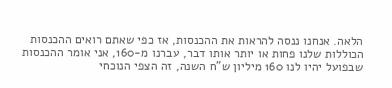הלאה. אנחנו ננסה להראות את ההכנסות, אז כפי שאתם רואים ההכנסות
הכוללות שלנו פחות או יותר אותו דבר, עברנו מ-160, אני אומר ההכנסות
שבפועל יהיו לנו 160 מיליון ש"ח השנה, זה הצפי הנוכחי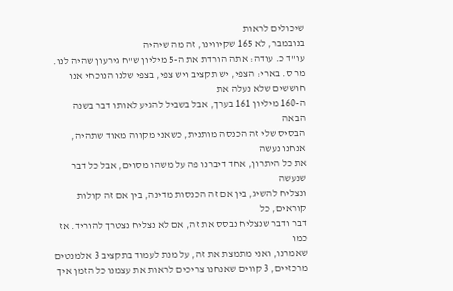שיכולים לראות
בנובמבר, לא 165 שקיווינו, זה מה שיהיה
עו"ד כ. עודה: אתה הורדת את ה-5 מיליון ש"ח גירעון שהיה לנו.
מר ס. בארי: הצפי, יש תקציב ויש צפי, בצפי שלנו הנוכחי אנו חוששים שלא נעלה את
ה-160 מיליון 161 בערך, אבל בשביל להגיע לאותו דבר בשנה הבאה
הבסיס שלי זה הכנסה מותנית, כשאני מקווה מאוד שתהיה, אנחנו נעשה
את כל היתרון, אחד דיברנו פה על משהו מסוים, אבל כל דבר שנעשה
ונצליח להשיג, בין אם זה הכנסות מדינה, בין אם זה קולות קוראים, כל
דבר ודבר שנצליח נבסס את זה, אם לא נצליח נצטרך להוריד. אז כמו
שאמרנו, ואני מתמצת את זה, על מנת לעמוד בתקציב 3 אלמנטים
מרכזיים, 3 קווים שאנחנו צריכים לראות את עצמנו כל הזמן איך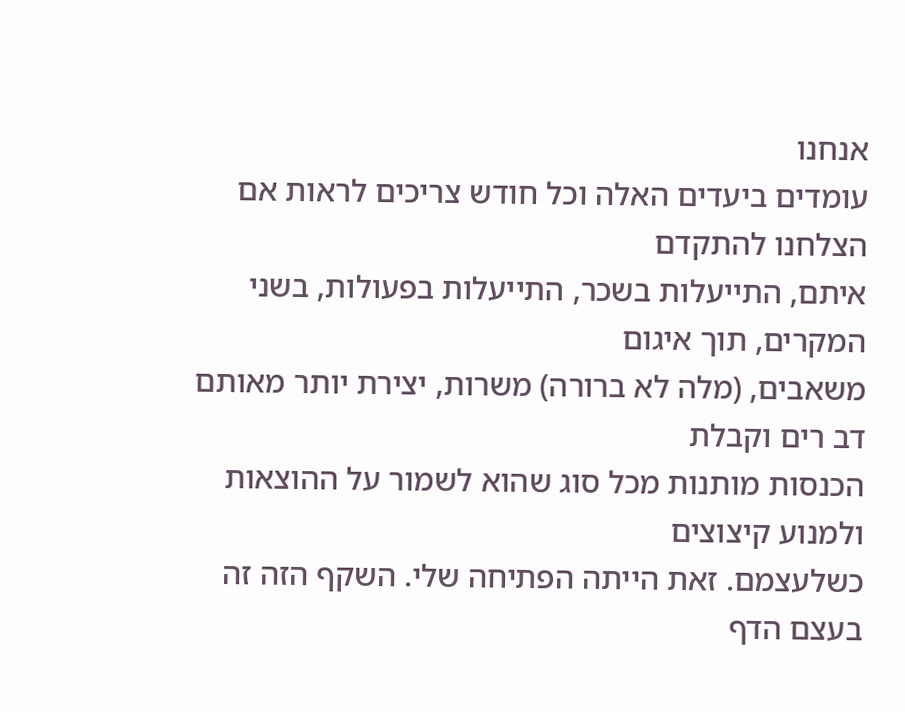אנחנו
עומדים ביעדים האלה וכל חודש צריכים לראות אם הצלחנו להתקדם
איתם, התייעלות בשכר, התייעלות בפעולות, בשני המקרים, תוך איגום
משאבים, (מלה לא ברורה) משרות, יצירת יותר מאותם דב רים וקבלת
הכנסות מותנות מכל סוג שהוא לשמור על ההוצאות ולמנוע קיצוצים
כשלעצמם. זאת הייתה הפתיחה שלי. השקף הזה זה בעצם הדף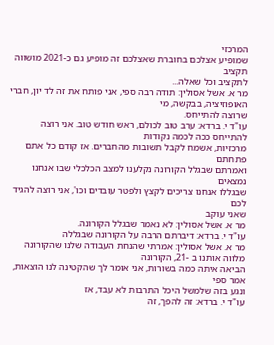המרכזי
שמופיע אצלכם בחוברת שאצלכם זה מופיע גם כ-2021 מושווה תקציב
לתקציב וכל שאלה...
מר א. אשל אסולין: תודה רבה ספי, אני פותח את זה לד יון, חברי האופוזיציה, בבקשה, מי
שרוצה להתייחס.
עו"ד י. ברדא: ערב טוב לכולם, ראש חודש טוב. אני רוצה להתייחס ככה לכמה נקודות
מרכזיות, אשמח לקבל תשובות מהחברים. אז קודם כל אתם פתחתם
ואמרתם שבגלל הקורונה נקלענו למצב הכלכלי שבו אנחנו נמצאים
שבגללו אנחנו צריכים לקצץ ולפטר עובדים וכו', אני רוצה להגיד לכם
שאני עוקב
מר א. אשל אסולין: לא נאמר שבגלל הקורונה.
עו"ד י. ברדא: דיברתם הרבה על הקורונה שבגללה
מר א. אשל אסולין: אמרתי שהנחת העבודה שלנו שהקורונה מלווה אותנו ב -21, הקורונה
הביאה איתה כמה בשורות, אני אומר לך שהקטינה לנו הוצאות, אמר ספי
ונגע בזה שלמשל היכל התרבות לא עבד, אז
עו"ד י. ברדא: זה להפך, זה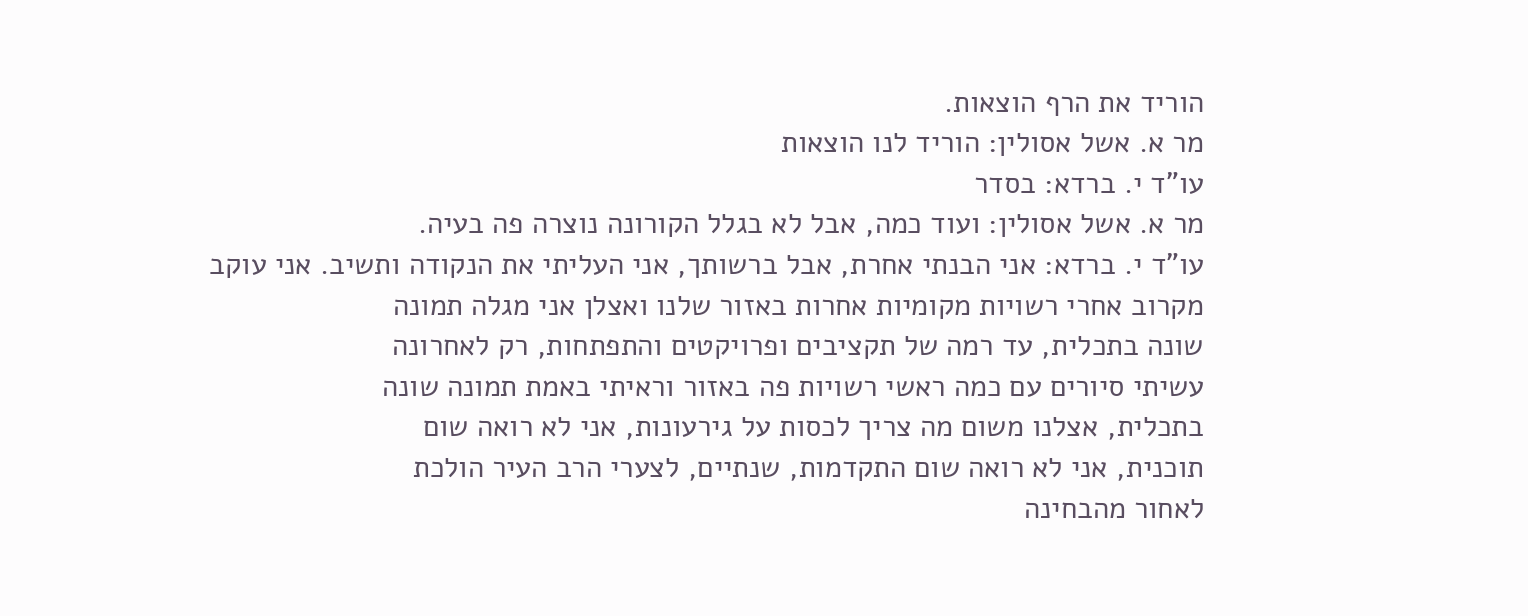הוריד את הרף הוצאות.
מר א. אשל אסולין: הוריד לנו הוצאות
עו"ד י. ברדא: בסדר
מר א. אשל אסולין: ועוד כמה, אבל לא בגלל הקורונה נוצרה פה בעיה.
עו"ד י. ברדא: אני הבנתי אחרת, אבל ברשותך, אני העליתי את הנקודה ותשיב. אני עוקב
מקרוב אחרי רשויות מקומיות אחרות באזור שלנו ואצלן אני מגלה תמונה
שונה בתכלית, עד רמה של תקציבים ופרויקטים והתפתחות, רק לאחרונה
עשיתי סיורים עם כמה ראשי רשויות פה באזור וראיתי באמת תמונה שונה
בתכלית, אצלנו משום מה צריך לכסות על גירעונות, אני לא רואה שום
תוכנית, אני לא רואה שום התקדמות, שנתיים, לצערי הרב העיר הולכת
לאחור מהבחינה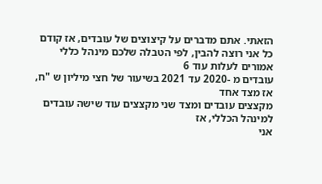הזאתי. אתם מדברים על קיצוצים של עובדים, אז קודם
כל אני רוצה להבין, לפי הטבלה שלכם מינהל כללי אמורים לעלות עוד 6
עובדים מ -2020 עד 2021 בשיעור של חצי מיליון ש "ח, אז מצד אחד
מקצצים עובדים ומצד שני מקצצים עוד שישה עובדים למינהל הכללי, אז
אני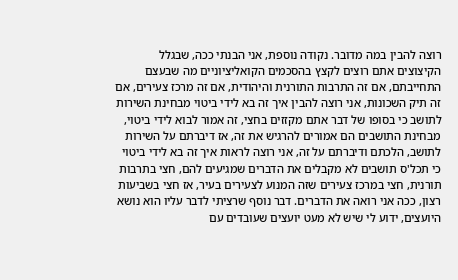רוצה להבין במה מדובר. נקודה נוספת, אני הבנתי ככה, שבגלל
הקיצוצים אתם רוצים לקצץ בהסכמים הקואליציוניים מה שבעצם
התחייבתם, אם זה התרבות התורנית והיהודית, אם זה מרכז צעירים, אם
זה תיק השכונות, אני רוצה להבין איך זה בא לידי ביטוי מבחינת השירות
לתושב כי בסופו של דבר אתם מקזזים בחצי, זה אמור לבוא לידי ביטוי,
מבחינת התושבים הם אמורים להרגיש את זה, אז דיברתם על השירות
לתושב, הלכתם ודיברתם על זה, אני רוצה לראות איך זה בא לידי ביטוי
כי תכל'ס תושבים לא מקבלים את הדברים שמגיעים להם, חצי בתרבות
תורנית, חצי במרכז צעירים שזה המנוע לצעירים בעיר, אז חצי בשביעות
רצון, ככה אני רואה את הדברים. דבר נוסף שרציתי לדבר עליו הוא נושא
היועצים, ידוע לי שיש לא מעט יועצים שעובדים עם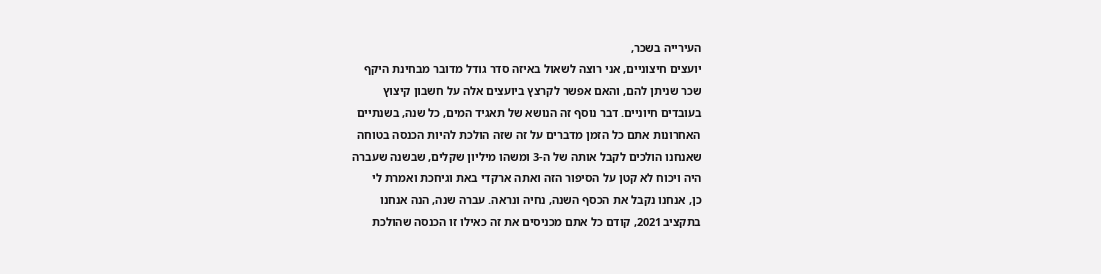העירייה בשכר,
יועצים חיצוניים, אני רוצה לשאול באיזה סדר גודל מדובר מבחינת היקף
שכר שניתן להם, והאם אפשר לקרצץ ביועצים אלה על חשבון קיצוץ
בעובדים חיוניים. דבר נוסף זה הנושא של תאגיד המים, כל שנה, בשנתיים
האחרונות אתם כל הזמן מדברים על זה שזה הולכת להיות הכנסה בטוחה
שאנחנו הולכים לקבל אותה של ה-3 ומשהו מיליון שקלים, שבשנה שעברה
היה ויכוח לא קטן על הסיפור הזה ואתה ארקדי באת וגיחכת ואמרת לי
כן, אנחנו נקבל את הכסף השנה, נחיה ונראה. עברה שנה, הנה אנחנו
בתקציב 2021, קודם כל אתם מכניסים את זה כאילו זו הכנסה שהולכת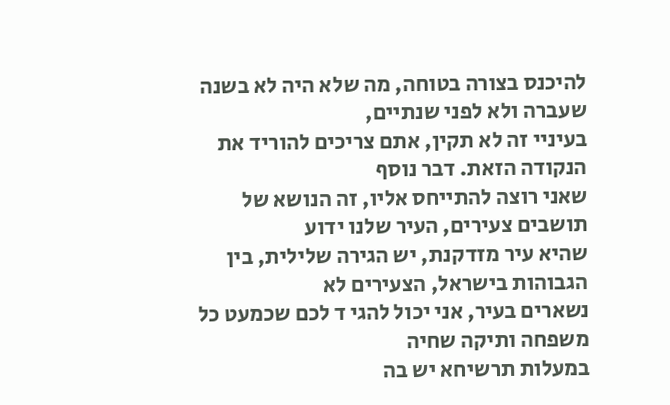להיכנס בצורה בטוחה, מה שלא היה לא בשנה שעברה ולא לפני שנתיים,
בעיניי זה לא תקין, אתם צריכים להוריד את הנקודה הזאת. דבר נוסף
שאני רוצה להתייחס אליו, זה הנושא של תושבים צעירים, העיר שלנו ידוע
שהיא עיר מזדקנת, יש הגירה שלילית, בין הגבוהות בישראל, הצעירים לא
נשארים בעיר, אני יכול להגי ד לכם שכמעט כל משפחה ותיקה שחיה
במעלות תרשיחא יש בה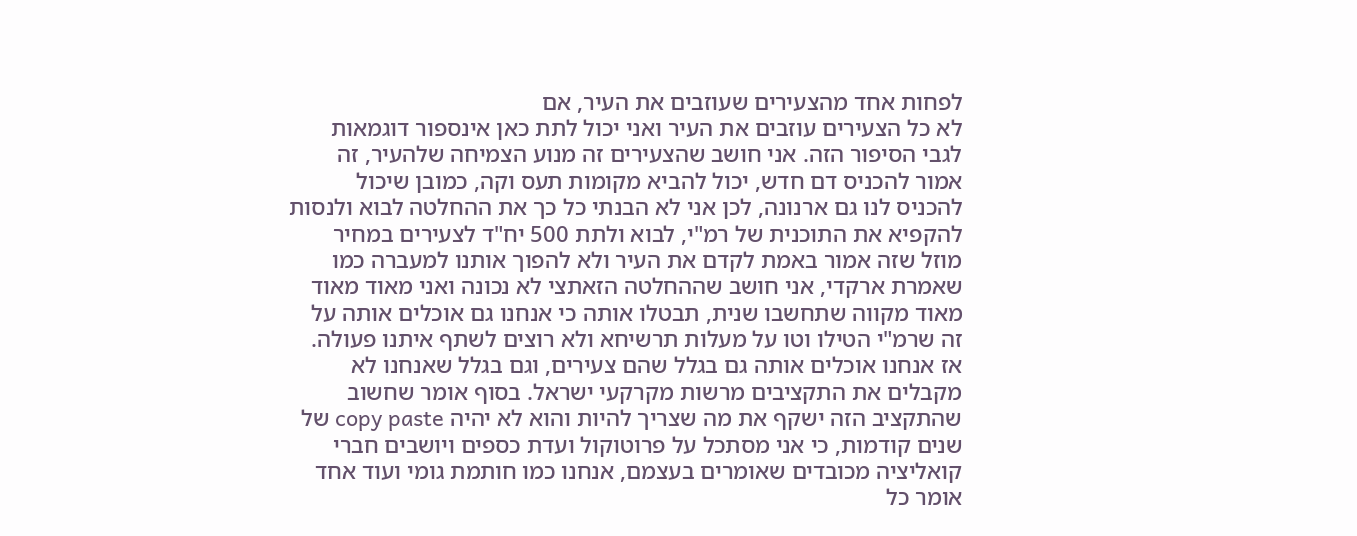לפחות אחד מהצעירים שעוזבים את העיר, אם
לא כל הצעירים עוזבים את העיר ואני יכול לתת כאן אינספור דוגמאות
לגבי הסיפור הזה. אני חושב שהצעירים זה מנוע הצמיחה שלהעיר, זה
אמור להכניס דם חדש, יכול להביא מקומות תעס וקה, כמובן שיכול
להכניס לנו גם ארנונה, לכן אני לא הבנתי כל כך את ההחלטה לבוא ולנסות
להקפיא את התוכנית של רמ"י, לבוא ולתת 500 יח"ד לצעירים במחיר
מוזל שזה אמור באמת לקדם את העיר ולא להפוך אותנו למעברה כמו
שאמרת ארקדי, אני חושב שההחלטה הזאתצי לא נכונה ואני מאוד מאוד
מאוד מקווה שתחשבו שנית, תבטלו אותה כי אנחנו גם אוכלים אותה על
זה שרמ"י הטילו וטו על מעלות תרשיחא ולא רוצים לשתף איתנו פעולה.
אז אנחנו אוכלים אותה גם בגלל שהם צעירים, וגם בגלל שאנחנו לא
מקבלים את התקציבים מרשות מקרקעי ישראל. בסוף אומר שחשוב
שהתקציב הזה ישקף את מה שצריך להיות והוא לא יהיה copy paste של
שנים קודמות, כי אני מסתכל על פרוטוקול ועדת כספים ויושבים חברי
קואליציה מכובדים שאומרים בעצמם, אנחנו כמו חותמת גומי ועוד אחד
אומר כל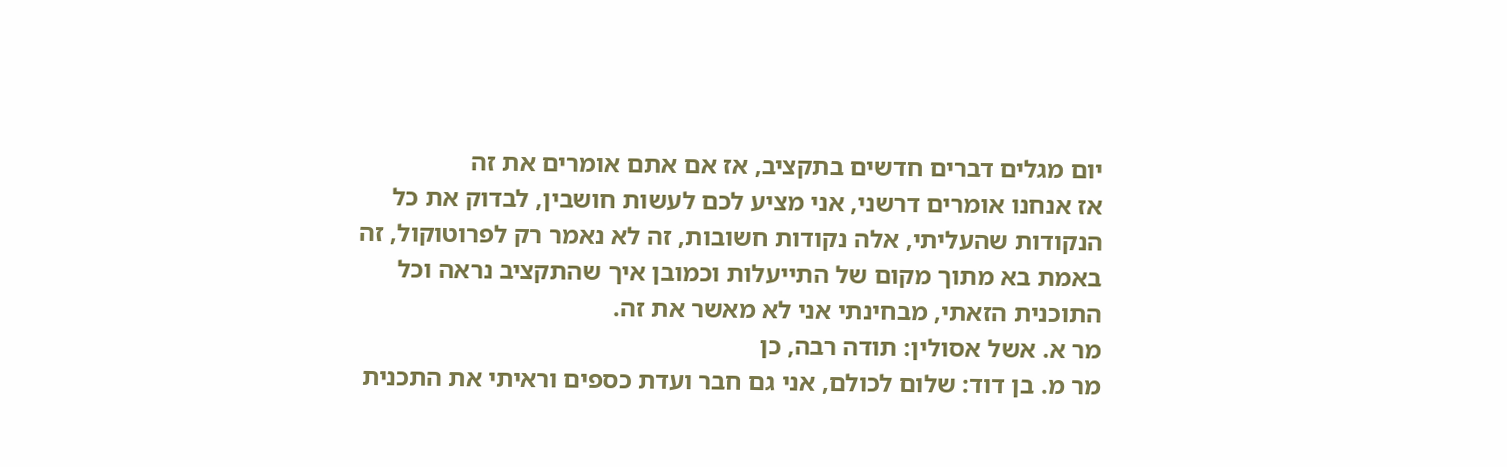יום מגלים דברים חדשים בתקציב, אז אם אתם אומרים את זה
אז אנחנו אומרים דרשני, אני מציע לכם לעשות חושבין, לבדוק את כל
הנקודות שהעליתי, אלה נקודות חשובות, זה לא נאמר רק לפרוטוקול, זה
באמת בא מתוך מקום של התייעלות וכמובן איך שהתקציב נראה וכל
התוכנית הזאתי, מבחינתי אני לא מאשר את זה.
מר א. אשל אסולין: תודה רבה, כן
מר מ. בן דוד: שלום לכולם, אני גם חבר ועדת כספים וראיתי את התכנית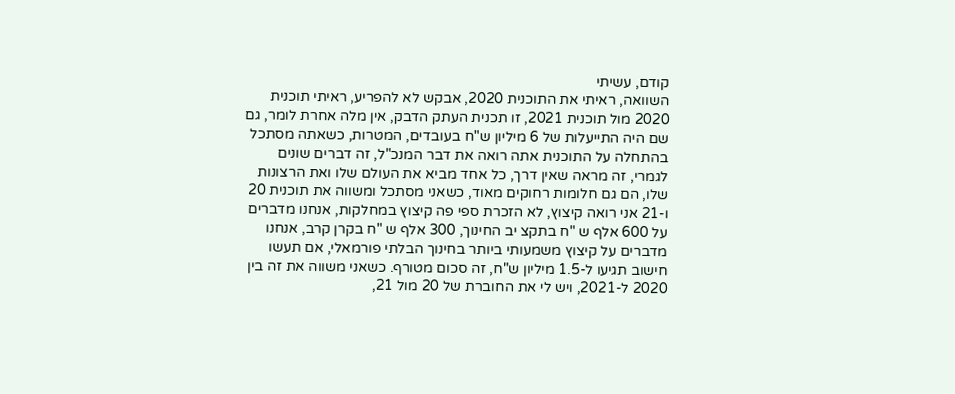קודם, עשיתי
השוואה, ראיתי את התוכנית 2020, אבקש לא להפריע, ראיתי תוכנית
2020 מול תוכנית 2021, זו תכנית העתק הדבק, אין מלה אחרת לומר, גם
שם היה התייעלות של 6 מיליון ש"ח בעובדים, המטרות, כשאתה מסתכל
בהתחלה על התוכנית אתה רואה את דבר המנכ"ל, זה דברים שונים
לגמרי, זה מראה שאין דרך, כל אחד מביא את העולם שלו ואת הרצונות
שלו, הם גם חלומות רחוקים מאוד, כשאני מסתכל ומשווה את תוכנית 20
ו-21 אני רואה קיצוץ, לא הזכרת ספי פה קיצוץ במחלקות, אנחנו מדברים
על 600 אלף ש "ח בתקצ יב החינוך, 300 אלף ש "ח בקרן קרב, אנחנו
מדברים על קיצוץ משמעותי ביותר בחינוך הבלתי פורמאלי, אם תעשו
חישוב תגיעו ל-1.5 מיליון ש"ח, זה סכום מטורף. כשאני משווה את זה בין
2020 ל-2021, ויש לי את החוברת של 20 מול 21,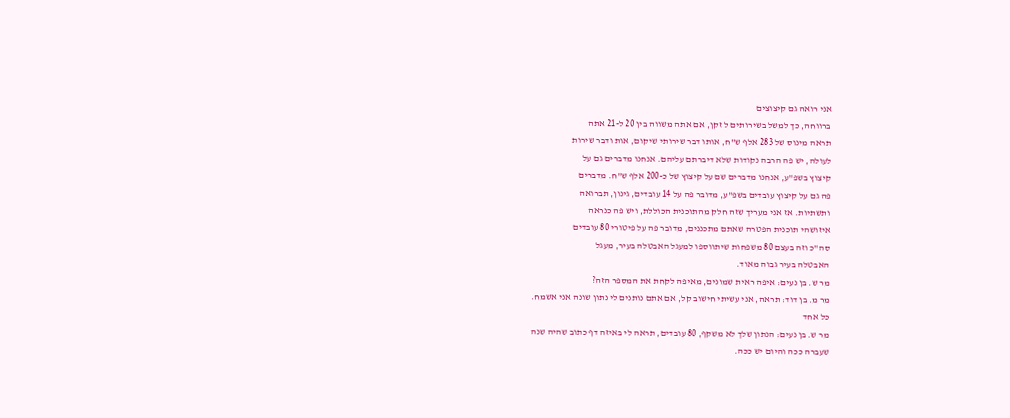אני רואה גם קיצוצים
ברווחה, כך למשל בשירותים ל זקן, אם אתה משווה בין 20 ל-21 אתה
תראה מינוס של 283 אלף ש"ח, אותו דבר שירותי שיקום, אות ודבר שירות
לעולה, יש פה הרבה נקודות שלא דיברתם עליהם. אנחנו מדברים גם על
קיצוץ בשפ"ע, אנחנו מדברים שם על קיצוץ של כ-200 אלף ש"ח. מדברים
פה גם על קיצוץ עובדים בשפ"ע, מדובר פה על 14 עובדים, גינון, תברואה
ותשתיות. אז אני מעריך שזה חלק מהתוכנית הכוללת, ויש פה כנראה
איזושהי תוכנית הפטרה שאתם מתכננים, מדובר פה על פיטורי 80 עובדים
סה"כ וזה בעצם 80 משפחות שיתווספו למעגל האבטלה בעיר, מעגל
האבטלה בעיר גבוה מאוד.
מר ש. בן נעים: איפה ראית שמונים, מאיפה לקחת את המספר הזה?
מר מ. בן דוד: תראה, אני עשיתי חישוב קל, אם אתם נותנים לי נתון שונה אני אשמח.
כל אחד
מר ש. בן נעים: הנתון שלך לא משקף, 80 עובדים, תראה לי באיזה דף כתוב שהיה שנה
שעברה ככה והיום יש ככה.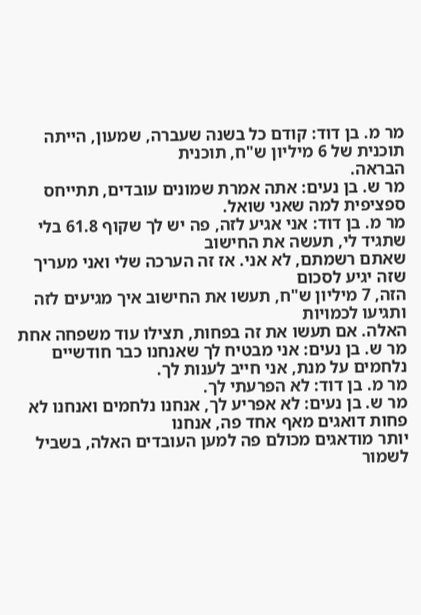מר מ. בן דוד: קודם כל בשנה שעברה, שמעון, הייתה תוכנית של 6 מיליון ש"ח, תוכנית
הבראה.
מר ש. בן נעים: אתה אמרת שמונים עובדים, תתייחס ספציפית למה שאני שואל.
מר מ. בן דוד: אני אגיע לזה, פה יש לך שקוף 61.8 בלי שתגיד לי, תעשה את החישוב
שאתם רשמתם, לא אני. אז זה הערכה שלי ואני מעריך שזה יגיע לסכום
הזה, 7 מיליון ש"ח, תעשו את החישוב איך מגיעים לזה ותגיעו לכמויות
האלה. אם תעשו את זה בפחות, תצילו עוד משפחה אחת
מר ש. בן נעים: אני מבטיח לך שאנחנו כבר חודשיים נלחמים על מנת, אני חייב לענות לך.
מר מ. בן דוד: לא הפרעתי לך.
מר ש. בן נעים: לא אפריע לך, אנחנו נלחמים ואנחנו לא פחות דואגים מאף אחד פה, אנחנו
יותר מודאגים מכולם פה למען העובדים האלה, בשביל לשמור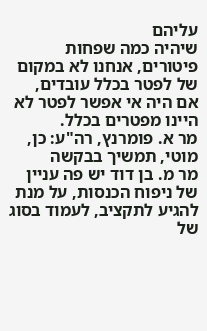עליהם
שיהיה כמה שפחות פיטורים, אנחנו לא במקום של לפטר בכלל עובדים,
אם היה אי אפשר לפטר לא היינו מפטרים בכלל.
מר א. פומרנץ, רה"ע: כן, מוטי, תמשיך בבקשה
מר מ. בן דוד יש פה עניין של ניפוח הכנסות, על מנת להגיע לתקציב, לעמוד בסוג של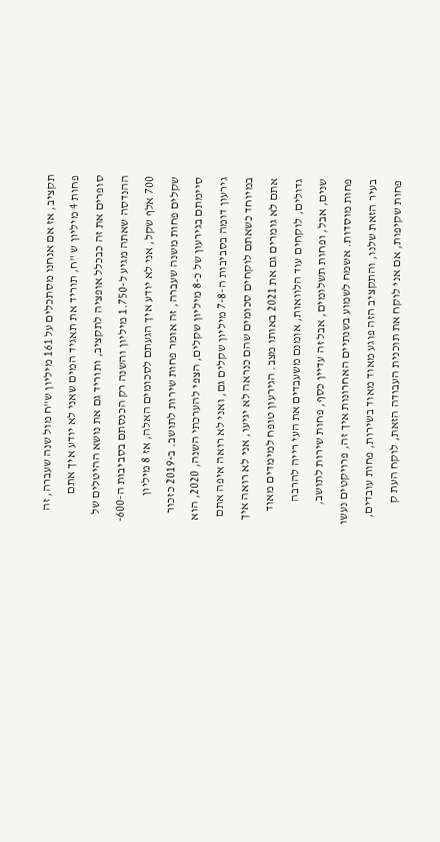תקציב, אז אם אנחנו מסתכלים על 161 מיליון ש"ח מול שנה שעברה, זה
פחות 4 מיליון ש "ח, תוריד את תאגיד המים שאני לא יודע איך אתם
סופרים את זה כבכלל אופציה לתקציב, ותוריד גם את נושא ההיטלים של
ההנדסה שאתה מגיע ל-1.750 מיליון והשנה רק הכנסתם בסביבות ה-600-
700 אלף שקל, אני לא יודע איך הגעתם לסכומים האלה, אז 8 מיליון
שקלים פחות משנה שעברה, זה אומר פחות שירות לתושב. ב-2019 כזכור
סיימתם בגירעון של כ-8 מיליון שקלים, הצפי להערכתי השנה, 2020, הוא
גירעון דומה בסביבות ה-7-8 מיליון שקלים גם, ואני לא רואה איפה אתם
במיוחד כשאתם לוקחים סכומים שהם כנראה לא יגיעו, אני לא רואה איך
אתם לא גומרים גם את 2021 באותו מצב. הגירעון טופח למימדים מאוד
גדולים, לוקחים עוד הלוואות, אומנם משעבדים את העי רייה להרבה
שנים, אבל, ופחות תשלומים, אבל זה עדיין כסף, פחות שירות לתושב,
פחות מוסדות. אשמח לשמוע בשנתיים האחרונות איך זה, פרויקטים נעשו
בעיר הזאת שלנו, והתקציב הזה פוגע מאוד מאוד בשירות, פחות עובדים,
פחות שקיפות, אם אני לוקח את תוכנית העבודה הזאת, לוקח העת ק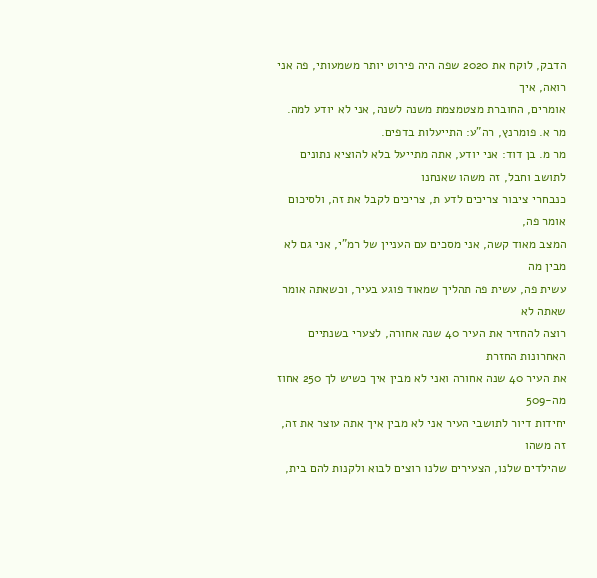הדבק, לוקח את 2020 שפה היה פירוט יותר משמעותי, פה אני רואה, איך
אומרים, החוברת מצטמצמת משנה לשנה, אני לא יודע למה.
מר א. פומרנץ, רה"ע: התייעלות בדפים.
מר מ. בן דוד: אני יודע, אתה מתייעל בלא להוציא נתונים לתושב וחבל, זה משהו שאנחנו
כנבחרי ציבור צריכים לדע ת, צריכים לקבל את זה, ולסיכום אומר פה,
המצב מאוד קשה, אני מסכים עם העניין של רמ"י, אני גם לא מבין מה
עשית פה, עשית פה תהליך שמאוד פוגע בעיר, וכשאתה אומר שאתה לא
רוצה להחזיר את העיר 40 שנה אחורה, לצערי בשנתיים האחרונות החזרת
את העיר 40 שנה אחורה ואני לא מבין איך כשיש לך 250 אחוז מה-509
יחידות דיור לתושבי העיר אני לא מבין איך אתה עוצר את זה, זה משהו
שהילדים שלנו, הצעירים שלנו רוצים לבוא ולקנות להם בית,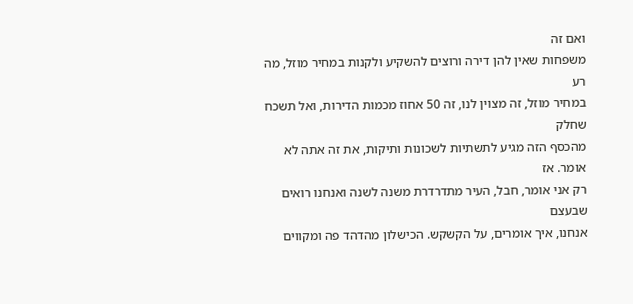ואם זה
משפחות שאין להן דירה ורוצים להשקיע ולקנות במחיר מוזל, מה רע
במחיר מוזל, זה מצוין לנו, זה 50 אחוז מכמות הדירות, ואל תשכח שחלק
מהכסף הזה מגיע לתשתיות לשכונות ותיקות, את זה אתה לא אומר. אז
רק אני אומר, חבל, העיר מתדרדרת משנה לשנה ואנחנו רואים שבעצם
אנחנו, איך אומרים, על הקשקש. הכישלון מהדהד פה ומקווים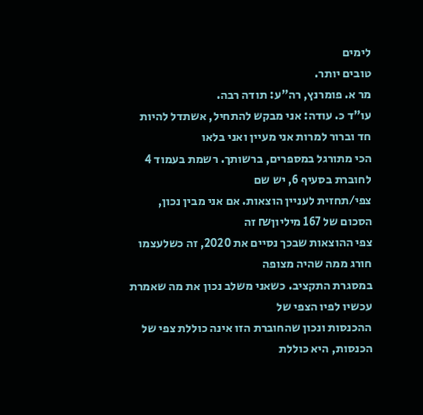לימים
טובים יותר.
מר א. פומרנץ, רה"ע: תודה רבה.
עו"ד כ. עודה: אני מבקש להתחיל, אשתדל להיות חד וברור למרות אני מעיין ואני בלאו
הכי מתורגל במספרים, ברשותך. רשמת בעמוד 4 לחוברת בסעיף 6, יש שם
צפי/תחזית לעניין הוצאות. אם אני מבין נכון, הסכום של 167 מיליון₪ זה
צפי ההוצאות שבכך נסיים את 2020, זה כשלעצמו חורג ממה שהיה מצופה
במסגרת התקציב. כשאני משלב נכון את מה שאמרת עכשיו לפיו הצפי של
ההכנסות ונכון שהחוברת הזו אינה כוללת צפי של הכנסות, היא כוללת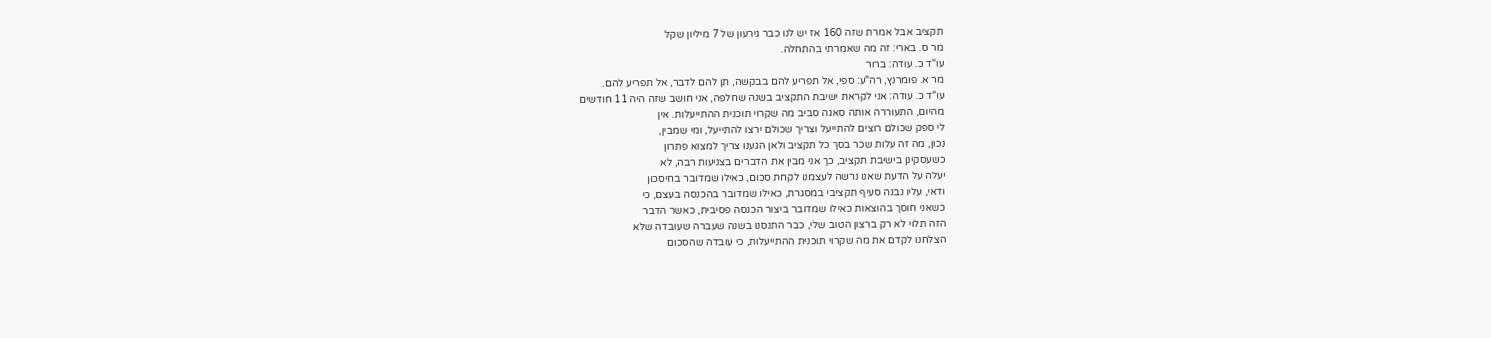תקציב אבל אמרת שזה 160 אז יש לנו כבר גירעון של 7 מיליון שקל
מר ס. בארי: זה מה שאמרתי בהתחלה.
עו"ד כ. עודה: ברור
מר א. פומרנץ, רה"ע: ספי, אל תפריע להם בבקשה, תן להם לדבר, אל תפריע להם.
עו"ד כ. עודה: אני לקראת ישיבת התקציב בשנה שחלפה, אני חושב שזה היה 11 חודשים
מהיום, התעוררה אותה סאגה סביב מה שקרוי תוכנית ההתייעלות. אין
לי ספק שכולם רוצים להתייעל וצריך שכולם ירצו להתייעל, ומי שמבין,
נכון, מה זה עלות שכר בסך כל תקציב ולאן הגענו צריך למצוא פתרון
כשעסקינן בישיבת תקציב, כך אני מבין את הדברים בצניעות רבה, לא
יעלה על הדעת שאנו נרשה לעצמנו לקחת סכום, כאילו שמדובר בחיסכון
ודאי, עליו נבנה סעיף תקציבי במסגרת, כאילו שמדובר בהכנסה בעצם, כי
כשאני חוסך בהוצאות כאילו שמדובר ביצור הכנסה פסיבית, כאשר הדבר
הזה תלוי לא רק ברצון הטוב שלי, כבר התנסנו בשנה שעברה שעובדה שלא
הצלחנו לקדם את מה שקרוי תוכנית ההתייעלות, כי עובדה שהסכום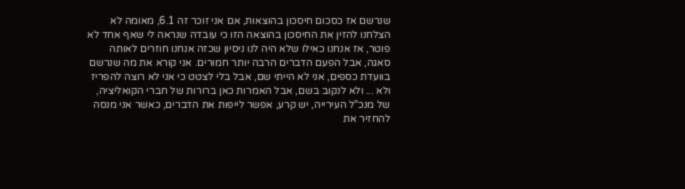שנרשם אז כסכום חיסכון בהוצאות, אם אני זוכר זה 6.1, מאומה לא
הצלחנו להזין את החיסכון בהוצאה הזו כי עובדה שנראה לי שאף אחד לא
פוטר, אז אנחנו כאילו שלא היה לנו ניסיון שכזה אנחנו חוזרים לאותה
סאגה, אבל הפעם הדברים הרבה יותר חמורים. אני קורא את מה שנרשם
בוועדת כספים, אני לא הייתי שם, אבל בלי לצטט כי אני לא רוצה להפריז
ולא ... ולא לנקוב בשם, אבל האמרות כאן ברורות של חברי הקואליציה,
של מנכ"ל העירייה, יש קרע, אפשר לייפות את הדברים, כאשר אני מנסה
להחזיר את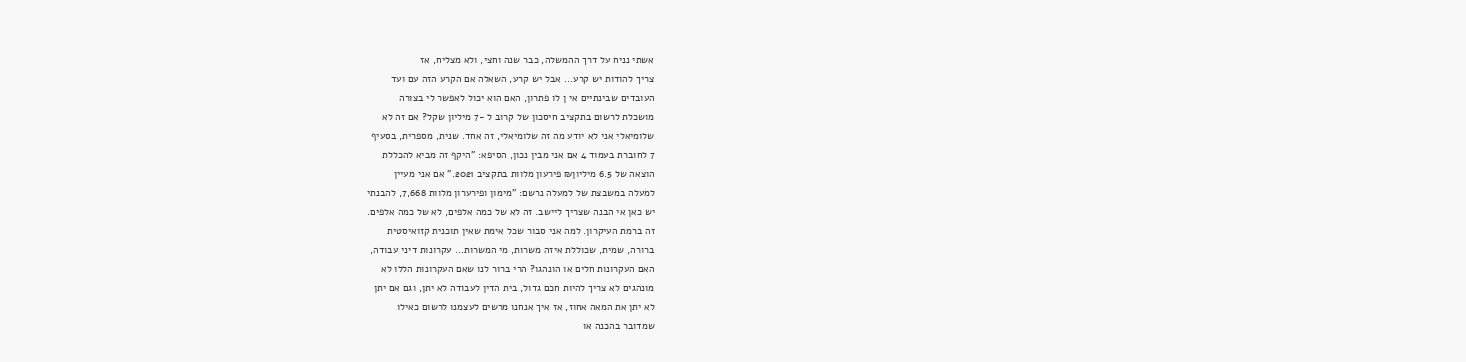אשתי נניח על דרך ההמשלה, כבר שנה וחצי, ולא מצליח, אז
צריך להודות יש קרע... אבל יש קרע, השאלה אם הקרע הזה עם ועד
העובדים שבינתיים אי ן לו פתרון, האם הוא יכול לאפשר לי בצורה
מושכלת לרשום בתקציב חיסכון של קרוב ל -7 מיליון שקל? אם זה לא
שלומיאלי אני לא יודע מה זה שלומיאלי, זה אחד. שנית, מספרית, בסעיף
7 לחוברת בעמוד 4 אם אני מבין נכון, הסיפא: "היקף זה מביא להכללת
הוצאה של 6.5 מיליון₪ פירעון מלוות בתקציב 2021." אם אני מעיין
למעלה במשבצת של למעלה נרשם: "מימון ופירערון מלוות 7,668, להבנתי
יש כאן אי הבנה שצריך ליישב. זה לא של כמה אלפים, לא של כמה אלפים.
זה ברמת העיקרון. למה אני סבור שכל אימת שאין תוכנית קזואיסטית
ברורה, שמית, שכוללת איזה משרות, מי המשרות... עקרונות דיני עבודה,
האם העקרונות חלים או הונהגו? הרי ברור לנו שאם העקרונות הללו לא
מונהגים לא צריך להיות חכם גדול, בית הדין לעבודה לא יתן, וגם אם יתן
לא יתן את המאה אחוז, אז איך אנחנו מרשים לעצמנו לרשום כאילו
שמדובר בהכנה או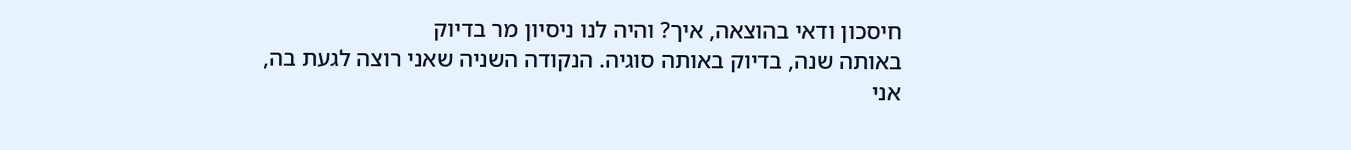חיסכון ודאי בהוצאה, איך? והיה לנו ניסיון מר בדיוק
באותה שנה, בדיוק באותה סוגיה. הנקודה השניה שאני רוצה לגעת בה,
אני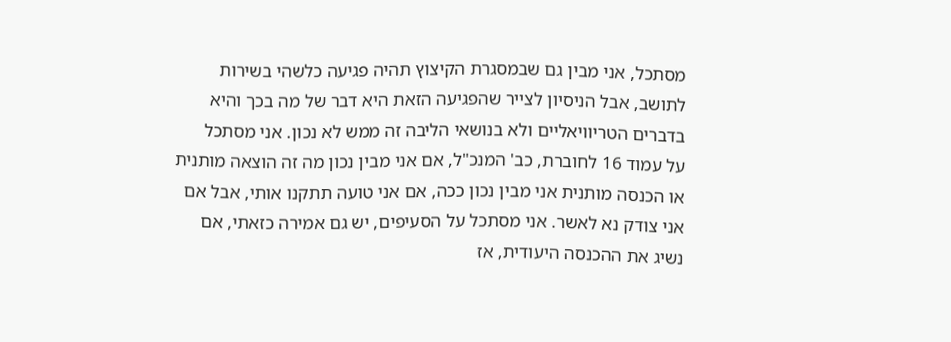מסתכל, אני מבין גם שבמסגרת הקיצוץ תהיה פגיעה כלשהי בשירות
לתושב, אבל הניסיון לצייר שהפגיעה הזאת היא דבר של מה בכך והיא
בדברים הטריוויאליים ולא בנושאי הליבה זה ממש לא נכון. אני מסתכל
על עמוד 16 לחוברת, כב' המנכ"ל, אם אני מבין נכון מה זה הוצאה מותנית
או הכנסה מותנית אני מבין נכון ככה, אם אני טועה תתקנו אותי, אבל אם
אני צודק נא לאשר. אני מסתכל על הסעיפים, יש גם אמירה כזאתי, אם
נשיג את ההכנסה היעודית, אז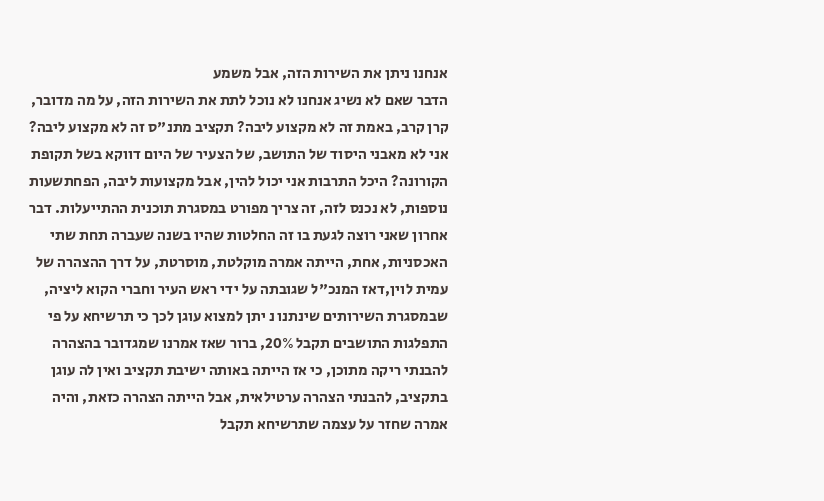אנחנו ניתן את השירות הזה, אבל משמע
הדבר שאם לא נשיג אנחנו לא נוכל לתת את השירות הזה, על מה מדובר,
קרן קרב, באמת זה לא מקצוע ליבה? תקציב מתנ"ס זה לא מקצוע ליבה?
אני לא מאבני היסוד של התושב, של הצעיר של היום דווקא בשל תקופת
הקורונה? היכל התרבות אני יכול להין, אבל מקצועות ליבה, הפחתשעות
נוספות, לא נכנס לזה, זה צריך מפורט במסגרת תוכנית ההתייעלות. דבר
אחרון שאני רוצה לגעת בו זה החלטות שהיו בשנה שעברה תחת שתי
האכסניות, אחת, הייתה אמרה מוקלטת, מוסרטת, על דרך ההצהרה של
עמית לוין,דאז המנכ"ל שגובתה על ידי ראש העיר וחברי הקוא ליציה,
שבמסגרת השירותים שינתנו נ יתן למצוא עוגן לכך כי תרשיחא על פי
התפלגות התושבים תקבל 20%, ברור שאז אמרנו שמגדובר בהצהרה
להבנתי ריקה מתוכן, כי אז הייתה באותה ישיבת תקציב ואין לה עוגן
בתקציב, להבנתי הצהרה ערטילאית, אבל הייתה הצהרה כזאת, והיה
אמרה שחזר על עצמה שתרשיחא תקבל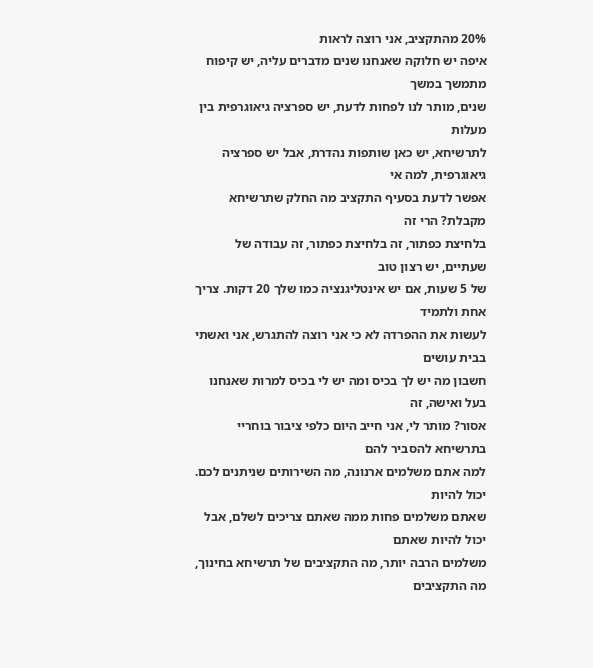20% מהתקציב, אני רוצה לראות
איפה יש חלוקה שאנחנו שנים מדברים עליה, יש קיפוח מתמשך במשך
שנים, מותר לנו לפחות לדעת, יש ספרציה גיאוגרפית בין מעלות
לתרשיחא, יש כאן שותפות נהדרת, אבל יש ספרציה גיאוגרפית, למה אי
אפשר לדעת בסעיף התקציב מה החלק שתרשיחא מקבלת? הרי זה
בלחיצת כפתור, זה בלחיצת כפתור, זה עבודה של שעתיים, יש רצון טוב
של 5 שעות, אם יש אינטליגנציה כמו שלך 20 דקות. צריך אחת ולתמיד
לעשות את ההפרדה לא כי אני רוצה להתגרש, אני ואשתי בבית עושים
חשבון מה יש לך בכיס ומה יש לי בכיס למרות שאנחנו בעל ואישה, זה
אסור? מותר לי, אני חייב היום כלפי ציבור בוחריי בתרשיחא להסביר להם
למה אתם משלמים ארנונה, מה השירותים שניתנים לכם. יכול להיות
שאתם משלמים פחות ממה שאתם צריכים לשלם, אבל יכול להיות שאתם
משלמים הרבה יותר, מה התקציבים של תרשיחא בחינוך, מה התקציבים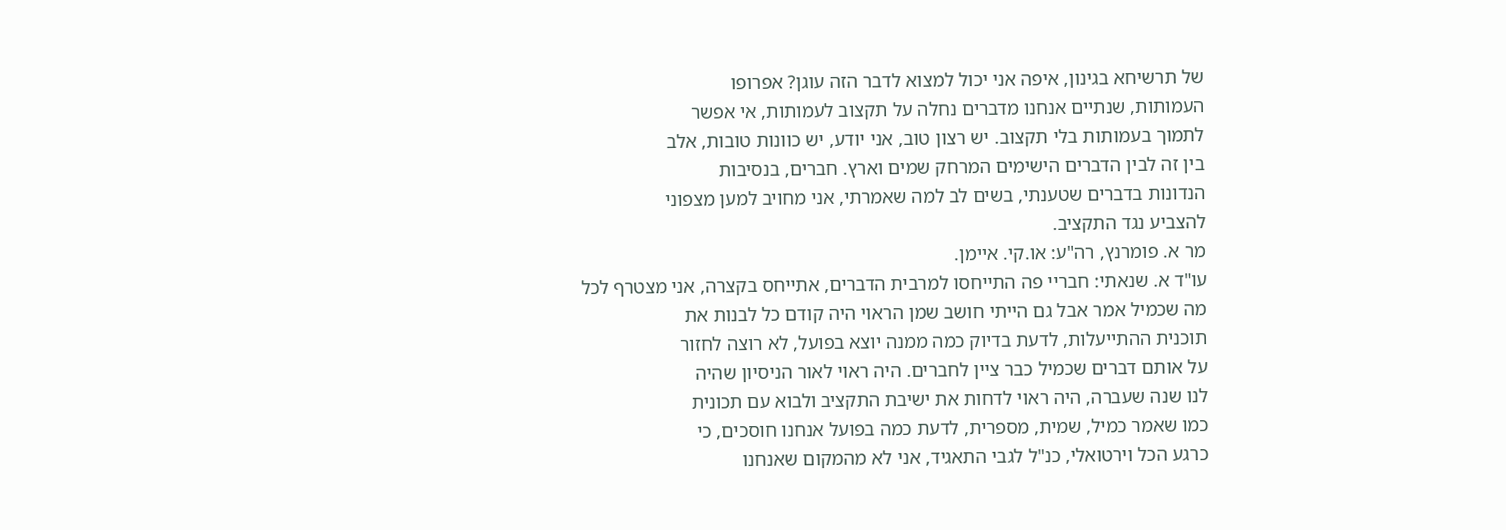של תרשיחא בגינון, איפה אני יכול למצוא לדבר הזה עוגן? אפרופו
העמותות, שנתיים אנחנו מדברים נחלה על תקצוב לעמותות, אי אפשר
לתמוך בעמותות בלי תקצוב. יש רצון טוב, אני יודע, יש כוונות טובות, אלב
בין זה לבין הדברים הישימים המרחק שמים וארץ. חברים, בנסיבות
הנדונות בדברים שטענתי, בשים לב למה שאמרתי, אני מחויב למען מצפוני
להצביע נגד התקציב.
מר א. פומרנץ, רה"ע: או.קי. איימן.
עו"ד א. שנאתי: חבריי פה התייחסו למרבית הדברים, אתייחס בקצרה, אני מצטרף לכל
מה שכמיל אמר אבל גם הייתי חושב שמן הראוי היה קודם כל לבנות את
תוכנית ההתייעלות, לדעת בדיוק כמה ממנה יוצא בפועל, לא רוצה לחזור
על אותם דברים שכמיל כבר ציין לחברים. היה ראוי לאור הניסיון שהיה
לנו שנה שעברה, היה ראוי לדחות את ישיבת התקציב ולבוא עם תכונית
כמו שאמר כמיל, שמית, מספרית, לדעת כמה בפועל אנחנו חוסכים, כי
כרגע הכל וירטואלי, כנ"ל לגבי התאגיד, אני לא מהמקום שאנחנו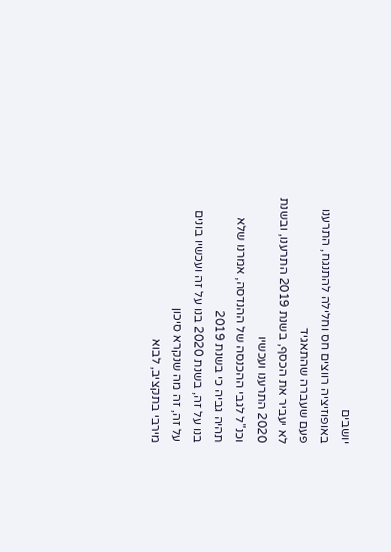יושבים
באופוזיציה רווצים חס וחלילה להתנגח, התרענו פעם שעברה שהתאגיד
לא יעביר את הכסף, בשנת 2019 התרענו, ובשנת 2020 התרענו ועכשיו
וכנ"ל לגבי ההכנסה של ההנדסה, אמרנו שלא תהיה גביה כי בשנת 2019
בנו על זה, בשנת 2020 בנו על זה ועכשיו בונים על זה, זה מה שנקרא סיכון
מירבי בתקציב, לבוא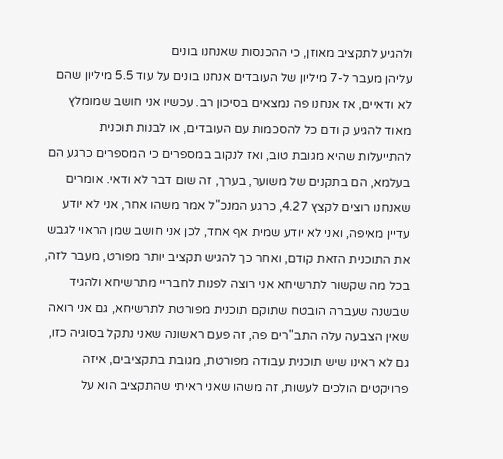ולהגיע לתקציב מאוזן, כי ההכנסות שאנחנו בונים
עליהן מעבר ל-7 מיליון של העובדים אנחנו בונים על עוד 5.5 מיליון שהם
לא ודאיים, אז אנחנו פה נמצאים בסיכון רב. עכשיו אני חושב שמומלץ
מאוד להגיע ק ודם כל להסכמות עם העובדים, או לבנות תוכנית
להתייעלות שהיא מגובת טוב, ואז לנקוב במספרים כי המספרים כרגע הם
בעלמא, הם בתקנים של משוער, בערך, זה שום דבר לא ודאי. אומרים
שאנחנו רוצים לקצץ 4.27, כרגע המנכ"ל אמר משהו אחר, אני לא יודע
עדיין מאיפה, ואני לא יודע שמית אף אחד, לכן אני חושב שמן הראוי לגבש
את התוכנית הזאת קודם, ואחר כך להגיש תקציב יותר מפורט, מעבר לזה,
בכל מה שקשור לתרשיחא אני רוצה לפנות לחבריי מתרשיחא ולהגיד
שבשנה שעברה הובטח שתוקם תוכנית מפורטת לתרשיחא, גם אני רואה
שאין הצבעה עלה התב"רים פה, זה פעם ראשונה שאני נתקל בסוגיה כזו,
גם לא ראינו שיש תוכנית עבודה מפורטת, מגובת בתקציבים, איזה
פרויקטים הולכים לעשות, זה משהו שאני ראיתי שהתקציב הוא על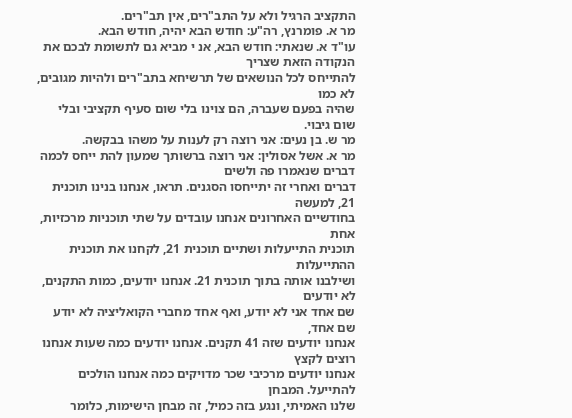התקציב הרגיל ולא על התב"רים, אין תב"רים.
מר א. פומרנץ, רה"ע: חודש הבא יהיה, חודש הבא.
עו"ד א. שנאתי: חודש הבא, אנ י מביא גם לתשומת לבכם את הנקודה הזאת שצריך
להתייחס לכל הנושאים של תרשיחא בתב"רים ולהיות מגובים, לא כמו
שהיה בפעם שעברה, הם צוינו בלי שום סעיף תקציבי ובלי שום גיבוי.
מר ש. בן נעים: אני רוצה רק לענות על משהו בבקשה.
מר א. אשל אסולין: אני רוצה ברשותך שמעון להת ייחס לכמה דברים שנאמרו פה ולשים
דברים ואחרי זה יתייחסו הסגנים. תראו, אנחנו בנינו תוכנית 21, למעשה
בחודשיים האחרונים אנחנו עובדים על שתי תוכניות מרכזיות, אחת
תוכנית התייעלות ושתיים תוכנית 21, לקחנו את תוכנית ההתייעלות
ושילבנו אותה בתוך תוכנית 21. אנחנו יודעים, כמות התקנים, לא יודעים
שם אחד אני לא יודע, ואף אחד מחברי הקואליציה לא יודע שם אחד,
אנחנו יודעים שזה 41 תקנים. אנחנו יודעים כמה שעות אנחנו רוצים לקצץ
אנחנו יודעים מרכיבי שכר מדויקים כמה אנחנו הולכים להתייעל. המבחן
שלנו האמיתי, ונגע בזה כמיל, זה מבחן הישימות, כלומר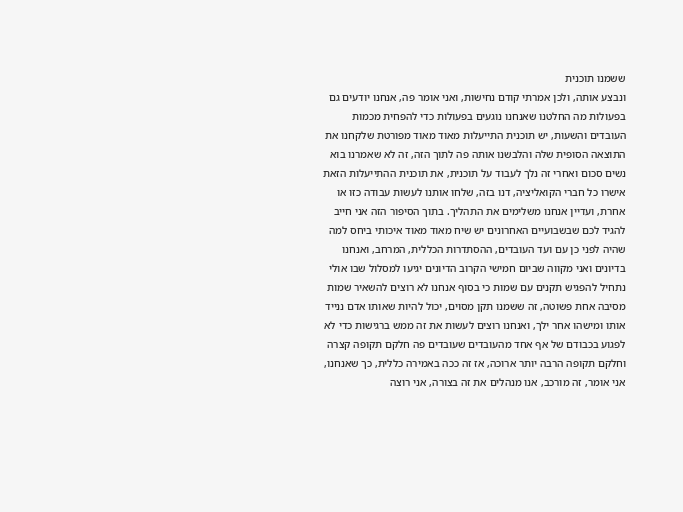ששמנו תוכנית
ונבצע אותה, ולכן אמרתי קודם נחישות, ואני אומר פה, אנחנו יודעים גם
בפעולות מה החלטנו שאנחנו נוגעים בפעולות כדי להפחית מכמות
העובדים והשעות, יש תוכנית התייעלות מאוד מאוד מפורטת שלקחנו את
התוצאה הסופית שלה והלבשנו אותה פה לתוך הזה, זה לא שאמרנו בוא
נשים סכום ואחרי זה נלך לעבוד על תוכנית, את תוכנית ההתייעלות הזאת
אישרו כל חברי הקואליציה, דנו בזה, שלחו אותנו לעשות עבודה כזו או
אחרת, ועדיין אנחנו משלימים את התהליך. בתוך הסיפור הזה אני חייב
להגיד לכם שבשבועיים האחרונים יש שיח מאוד מאוד איכותי ביחס למה
שהיה לפני כן עם ועד העובדים, ההסתדרות הכללית, המרחב, ואנחנו
בדיונים ואני מקווה שביום חמישי הקרוב הדיונים יגיעו למסלול שבו אולי
נתחיל להפגיש תקנים עם שמות כי בסוף אנחנו לא רוצים להשאיר שמות
מסיבה אחת פשוטה, זה ששמנו תקן מסוים, יכול להיות שאותו אדם ננייד
אותו ומישהו אחר ילך, ואנחנו רוצים לעשות את זה ממש ברגישות כדי לא
לפגוע בכבודם של אף אחד מהעובדים שעובדים פה חלקם תקופה קצרה
וחלקם תקופה הרבה יותר ארוכה, אז זה ככה באמירה כללית, כך שאנחנו,
אני אומר, זה מורכב, אנו מנהלים את זה בצורה, אני רוצה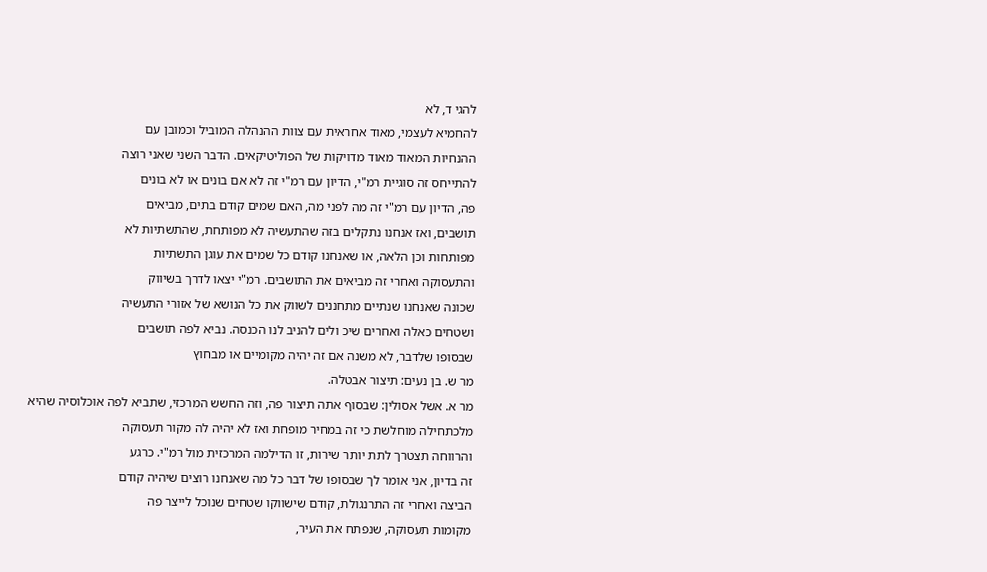להגי ד, לא
להחמיא לעצמי, מאוד אחראית עם צוות ההנהלה המוביל וכמובן עם
ההנחיות המאוד מאוד מדויקות של הפוליטיקאים. הדבר השני שאני רוצה
להתייחס זה סוגיית רמ"י, הדיון עם רמ"י זה לא אם בונים או לא בונים
פה, הדיון עם רמ"י זה מה לפני מה, האם שמים קודם בתים, מביאים
תושבים, ואז אנחנו נתקלים בזה שהתעשיה לא מפותחת, שהתשתיות לא
מפותחות וכן הלאה, או שאנחנו קודם כל שמים את עוגן התשתיות
והתעסוקה ואחרי זה מביאים את התושבים. רמ"י יצאו לדרך בשיווק
שכונה שאנחנו שנתיים מתחננים לשווק את כל הנושא של אזורי התעשיה
ושטחים כאלה ואחרים שיכ ולים להניב לנו הכנסה. נביא לפה תושבים
שבסופו שלדבר, לא משנה אם זה יהיה מקומיים או מבחוץ
מר ש. בן נעים: תיצור אבטלה.
מר א. אשל אסולין: שבסוף אתה תיצור פה, וזה החשש המרכזי, שתביא לפה אוכלוסיה שהיא
מלכתחילה מוחלשת כי זה במחיר מופחת ואז לא יהיה לה מקור תעסוקה
והרווחה תצטרך לתת יותר שירות, זו הדילמה המרכזית מול רמ"י. כרגע
זה בדיון, אני אומר לך שבסופו של דבר כל מה שאנחנו רוצים שיהיה קודם
הביצה ואחרי זה התרנגולת, קודם שישווקו שטחים שנוכל לייצר פה
מקומות תעסוקה, שנפתח את העיר,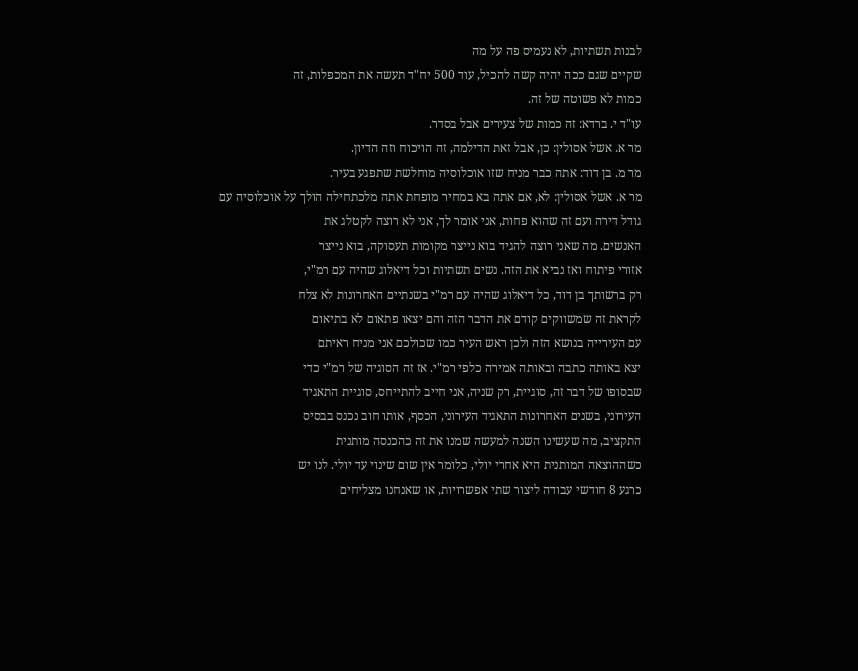לבנות תשתיות, לא נעמיס פה על מה
שקיים שגם ככה יהיה קשה להכיל, עוד 500 יח"ד תעשה את המכפלות, זה
כמות לא פשוטה של זה.
עו"ד י. ברדא: זה כמות של צעירים אבל בסדר.
מר א. אשל אסולין: כן, אבל זאת הדילמה, זה הויכוח וזה הדיון.
מר מ. בן דוד: אתה כבר מניח שזו אוכלוסיה מוחלשת שתפגע בעיר.
מר א. אשל אסולין: לא, אם אתה בא במחיר מופחת אתה מלכתחילה הולך על אוכלוסיה עם
גודל דירה ועם זה שהוא פחות, אני אומר לך, אני לא רוצה לקטלג את
האנשים. מה שאני רוצה להגיד בוא נייצר מקומות תעסוקה, בוא נייצר
אזורי פיתוח ואז נביא את הזה. נשים תשתיות וכל דיאלוג שהיה עם רמ"י,
רק ברשותך בן דוד, כל דיאלוג שהיה עם רמ"י בשנתיים האחרונות לא צלח
לקראת זה שמשווקים קודם את הדבר הזה והם יצאו פתאום לא בתיאום
עם העירייה בנושא הזה ולכן ראש העיר כמו שכולכם אני מניח ראיתם
יצא באותה כתבה ובאותה אמירה כלפי רמ"י. אז זה הסוגיה של רמ"י כדי
שבסופו של דבר זה, סוגיית, רק שניה, אני חייב להתייחס, סוגיית התאגיד
העירוני, בשנים האחרונות התאגיד העירוני, הכסף, אותו חוב נכנס בבסיס
התקציב, מה שעשינו השנה למעשה שמנו את זה כהכנסה מותנית
כשההוצאה המותנית היא אחרי יולי, כלומר אין שום שינוי עד יולי. לנו יש
כרגע 8 חודשי עבודה ליצור שתי אפשרויות, או שאנחנו מצליחים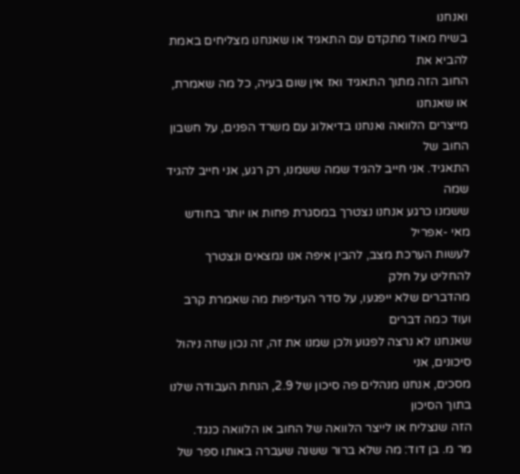ואנחנו
בשיח מאוד מתקדם עם התאגיד או שאנחנו מצליחים באמת להביא את
החוב הזה מתוך התאגיד ואז אין שום בעיה, כל מה שאמרת, או שאנחנו
מייצרים הלוואה ואנחנו בדיאלוג עם משרד הפנים, על חשבון החוב של
התאגיד. אני חייב להגיד שמה ששמנו, רק רגע, אני חייב להגיד שמה
ששמנו כרגע אנחנו נצטרך במסגרת פחות או יותר בחודש מאי -אפריל
לעשות הערכת מצב, להבין איפה אנו נמצאים ונצטרך להחליט על חלק
מהדברים שלא ייפגעו, על סדר העדיפות מה שאמרת קרב ועוד כמה דברים
שאנחנו לא נרצה לפגוע ולכן שמנו את זה, זה נכון שזה ניהול סיכונים, אני
מסכים, אנחנו מנהלים פה סיכון של 2.9, הנחת העבודה שלנו בתוך הסיכון
הזה שנצליח או לייצר הלוואה של החוב או הלוואה כנגד.
מר מ. בן דוד: מה שלא ברור ששנה שעברה באותו ספר של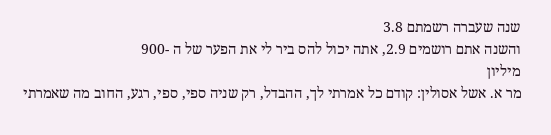שנה שעברה רשמתם 3.8
והשנה אתם רושמים 2.9, אתה יכול להס ביר לי את הפער של ה -900
מיליון
מר א. אשל אסולין: קודם כל אמרתי לך, ההבדל, רק שניה ספי, ספי, רגע, החוב מה שאמרתי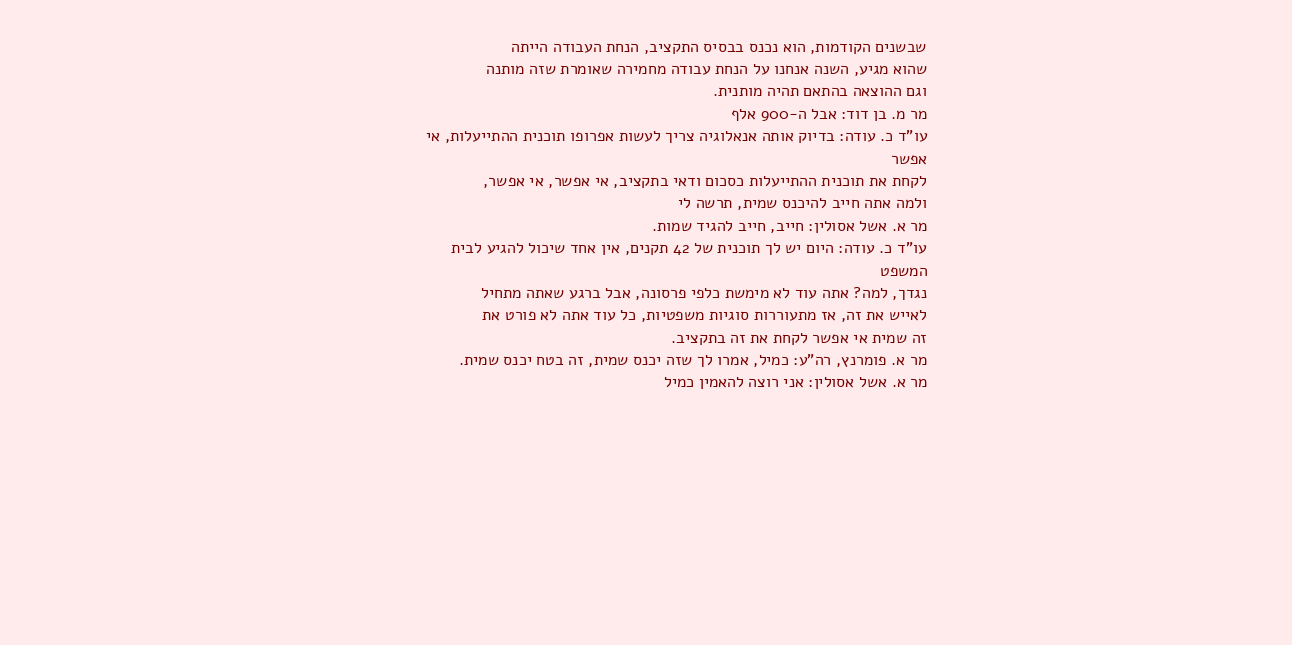שבשנים הקודמות, הוא נכנס בבסיס התקציב, הנחת העבודה הייתה
שהוא מגיע, השנה אנחנו על הנחת עבודה מחמירה שאומרת שזה מותנה
וגם ההוצאה בהתאם תהיה מותנית.
מר מ. בן דוד: אבל ה-900 אלף
עו"ד כ. עודה: בדיוק אותה אנאלוגיה צריך לעשות אפרופו תוכנית ההתייעלות, אי אפשר
לקחת את תוכנית ההתייעלות כסכום ודאי בתקציב, אי אפשר, אי אפשר,
ולמה אתה חייב להיכנס שמית, תרשה לי
מר א. אשל אסולין: חייב, חייב להגיד שמות.
עו"ד כ. עודה: היום יש לך תוכנית של 42 תקנים, אין אחד שיכול להגיע לבית המשפט
נגדך, למה? אתה עוד לא מימשת כלפי פרסונה, אבל ברגע שאתה מתחיל
לאייש את זה, אז מתעוררות סוגיות משפטיות, כל עוד אתה לא פורט את
זה שמית אי אפשר לקחת את זה בתקציב.
מר א. פומרנץ, רה"ע: כמיל, אמרו לך שזה יכנס שמית, זה בטח יכנס שמית.
מר א. אשל אסולין: אני רוצה להאמין כמיל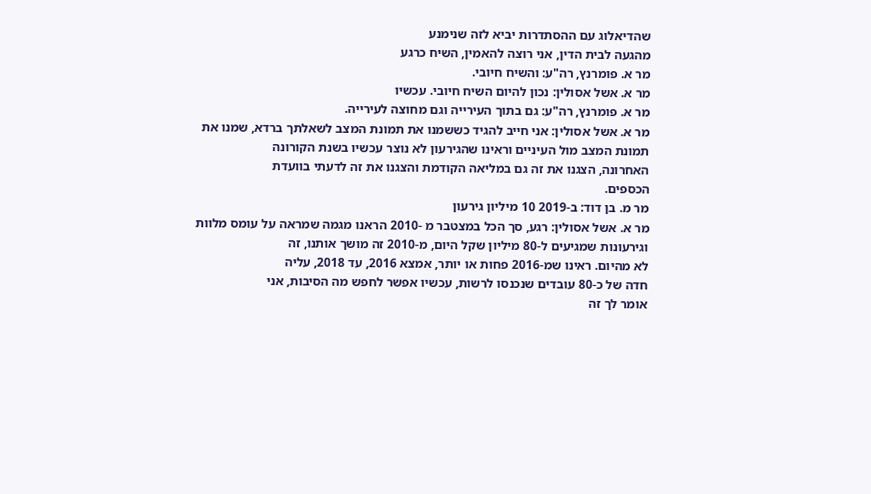שהדיאלוג עם ההסתדרות יביא לזה שנימנע
מהגעה לבית הדין, אני רוצה להאמין, השיח כרגע
מר א. פומרנץ, רה"ע: והשיח חיובי.
מר א. אשל אסולין: נכון להיום השיח חיובי. עכשיו
מר א. פומרנץ, רה"ע: גם בתוך העירייה וגם מחוצה לעירייה.
מר א. אשל אסולין: אני חייב להגיד כששמנו את תמונת המצב לשאלתך ברדא, שמנו את
תמונת המצב מול העיניים וראינו שהגירעון לא נוצר עכשיו בשנת הקורונה
האחרונה, הצגנו את זה גם במליאה הקודמת והצגנו את זה לדעתי בוועדת
הכספים.
מר מ. בן דוד: ב-2019 10 מיליון גירעון
מר א. אשל אסולין: רגע, סך הכל במצטבר מ -2010 הראנו מגמה שמראה על עומס מלוות
וגירעונות שמגיעים ל-80 מיליון שקל היום, מ-2010 זה מושך אותנו, זה
לא מהיום. ראינו שמ-2016 פחות או יותר, אמצא 2016, עד 2018, עליה
חדה של כ-80 עובדים שנכנסו לרשות, עכשיו אפשר לחפש מה הסיבות, אני
אומר לך זה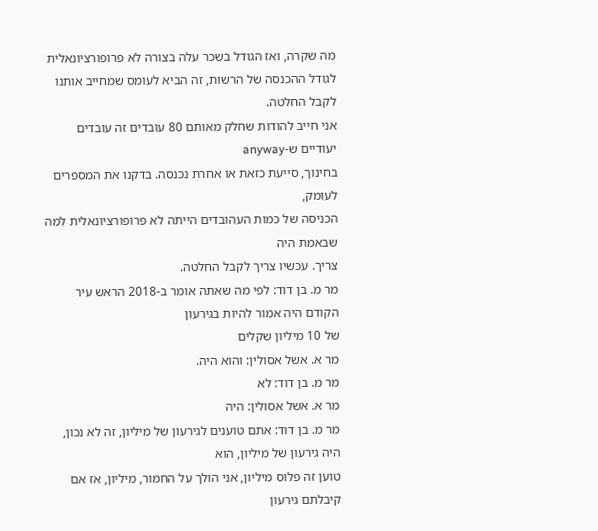מה שקרה, ואז הגודל בשכר עלה בצורה לא פרופורציונאלית
לגודל ההכנסה של הרשות, זה הביא לעומס שמחייב אותנו לקבל החלטה.
אני חייב להודות שחלק מאותם 80 עובדים זה עובדים יעודיים ש-anyway
בחינוך, סייעת כזאת או אחרת נכנסה. בדקנו את המספרים לעומק,
הכניסה של כמות העהובדים הייתה לא פרופורציונאלית למה שבאמת היה
צריך. עכשיו צריך לקבל החלטה.
מר מ. בן דוד: לפי מה שאתה אומר ב-2018 הראש עיר הקודם היה אמור להיות בגירעון
של 10 מיליון שקלים
מר א. אשל אסולין: והוא היה.
מר מ. בן דוד: לא
מר א. אשל אסולין: היה
מר מ. בן דוד: אתם טוענים לגירעון של מיליון, זה לא נכון, היה גירעון של מיליון, הוא
טוען זה פלוס מיליון, אני הולך על החמור, מיליון, אז אם קיבלתם גירעון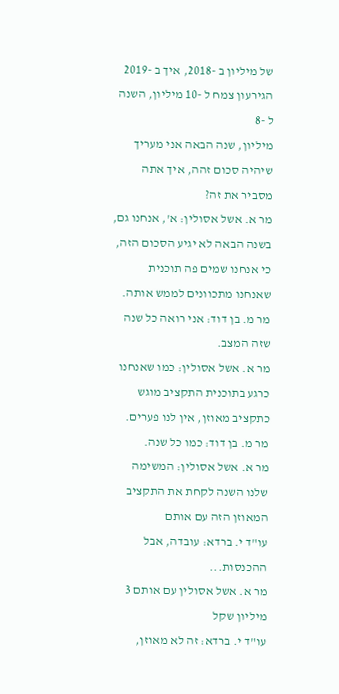של מיליון ב -2018, איך ב -2019 הגירעון צמח ל -10 מיליון, השנה ל -8
מיליון, שנה הבאה אני מעריך שיהיה סכום זהה, איך אתה מסביר את זה?
מר א. אשל אסולין: א', אנחנו גם, בשנה הבאה לא יגיע הסכום הזה, כי אנחנו שמים פה תוכנית
שאנחנו מתכוונים לממש אותה.
מר מ. בן דוד: אני רואה כל שנה שזה המצב.
מר א. אשל אסולין: כמו שאנחנו כרגע בתוכנית התקציב מוגש כתקציב מאוזן, אין לנו פערים.
מר מ. בן דוד: כמו כל שנה.
מר א. אשל אסולין: המשימה שלנו השנה לקחת את התקציב המאוזן הזה עם אותם
עו"ד י. ברדא: עובדה, אבל ההכנסות...
מר א. אשל אסולין עם אותם 3 מיליון שקל
עו"ד י. ברדא: זה לא מאוזן,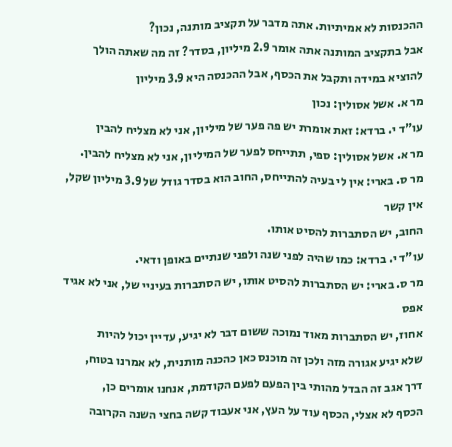ההכנסות לא אמיתיות. אתה מדבר על תקציב מותנה, נכון?
אבל בתקציב המותנה אתה אומר 2.9 מיליון, בסדר? זה מה שאתה הולך
להוציא במידה ותקבל את הכסף, אבל ההכנסה היא 3.9 מיליון
מר א. אשל אסולין: נכון
עו"ד י. ברדא: זאת אומרת יש פה פער של מיליון, אני לא מצליח להבין
מר א. אשל אסולין: ספי, תתייחס לפער של המיליון, אני לא מצליח להבין.
מר ס. בארי: אין לי בעיה להתייחס, החוב הוא בסדר גודל של 3.9 מיליון שקל, אין קשר
החוב, יש הסתברות להסיט אותו.
עו"ד י. ברדא: כמו שהיה לפני שנה ולפני שנתיים באופן ודאי.
מר ס. בארי: יש הסתברות להסיט אותו, יש הסתברות בעיניי של, אני לא אגיד אפס
אחוז, יש הסתברות מאוד נמוכה ששום דבר לא יגיע, עדיין יכול להיות
שלא יגיע אגורה מזה ולכן זה מוכנס כאן כהכנה מותנית, לא אמרנו בטוח,
דרך אגב זה הבדל מהותי בין הפעם לפעם הקודמת, אנחנו אומרים כן,
הכסף לא אצלי, הכסף עוד על העץ, אני אעבוד קשה בחצי השנה הקרובה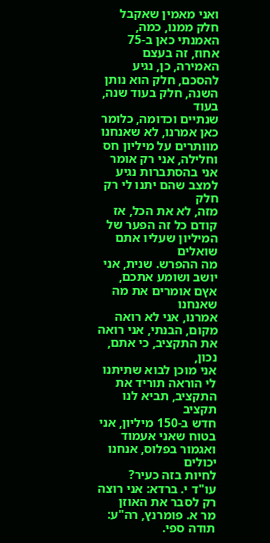ואני מאמין שאקבל חלק ממנו, כמה, האמנתי כאן ב-75 אחוז, זה בעצם
האמירה, כן, נגיע להסכם, חלק הוא נותן השנה, חלק בעוד שנה, בעוד
שנתיים וכדומה, כלומר כאן אמרנו, לא שאנחנו מוותרים על מיליון חס
וחלילה, אני רק אומר אני בהסתברות נגיע למצב שהם יתנו לי רק חלק
מזה, לא את הכל, אז קודם כל זה הפער של המיליון שעליו אתם שואלים
מה ההפרש. שנית, אני יושב ושומע אתכם, אץם אומרים את מה שאנחנו
אמרנו, אני לא רואה מקום, הבנתי, אני רואה את התקציב, כי אתם, נכון,
אני מוכן לבוא שתיתנו לי הוראה תוריד את התקציב, תביא לנו תקציב
חדש ב-150 מיליון, אני בטוח שאני אעמוד ואגמור בפלוס, אנחנו יכולים
לחיות בזה כעיר?
עו"ד י. ברדא: אני רוצה רק לסבר את האוזן
מר א. פומרנץ, רה"ע: תודה ספי.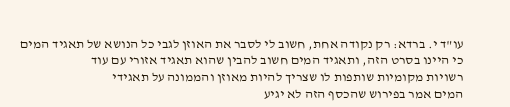עו"ד י. ברדא: רק נקודה אחת, חשוב לי לסבר את האוזן לגבי כל הנושא של תאגיד המים
כי היינו בסרט הזה, ותאגיד המים חשוב להבין שהוא תאגיד אזורי עם עוד
רשויות מקומיות שותפות לו שצריך להיות מאוזן והממונה על תאגידי
המים אמר בפירוש שהכסף הזה לא יגיע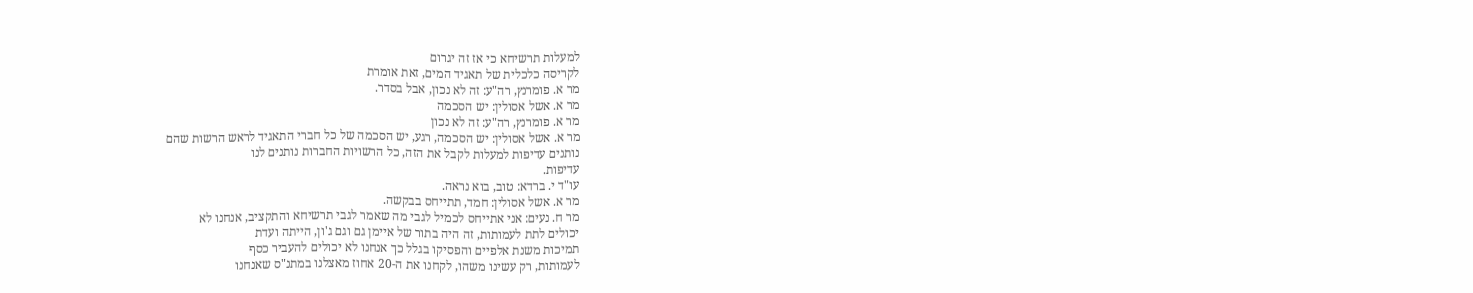למעלות תרשיחא כי אז זה יגרום
לקריסה כלכלית של תאגיד המים, זאת אומרת
מר א. פומרנץ, רה"ע: זה לא נכון, אבל בסדר.
מר א. אשל אסולין: יש הסכמה
מר א. פומרנץ, רה"ע: זה לא נכון
מר א. אשל אסולין: יש הסכמה, רגע, יש הסכמה של כל חברי התאגיד לראש הרשות שהם
נותנים עדיפות למעלות לקבל את הזה, כל הרשויות החברות נותנים לנו
עדיפות.
עו"ד י. ברדא: טוב, בוא נראה.
מר א. אשל אסולין: חמד, תתייחס בבקשה.
מר ח. נעים: אני אתייחס לכמיל לגבי מה שאמר לגבי תרשיחא והתקציב, אנחנו לא
יכולים לתת לעמותות, זה היה בתור של איימן גם וגם ג'ון, הייתה ועדת
תמיכות משנת אלפיים והפסיקו בגלל כך אנחנו לא יכולים להעביר כסף
לעמותות, רק עשינו משהו, לקחנו את ה-20 אחוז מאצלנו במתנ"ס שאנחנו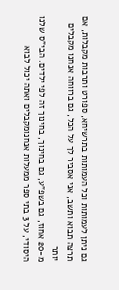גם ניתן לעמותות וכל העמותות בתרשיחא, ספורט ותרבות מקבלות, אם
תרצה תבוא ותשב, אני אסביר לך על הכל, גם ברווחה אנחנו מקבלים יותר
מ-20 אחוז, גם בשפ"ע, גם בחינוך, בחינוך זה לפי ילדים. הבי"ס שלנו
היסודי, על 3 בתי ספר ממעלות אנחנומקבלים ואתה יכול לבוא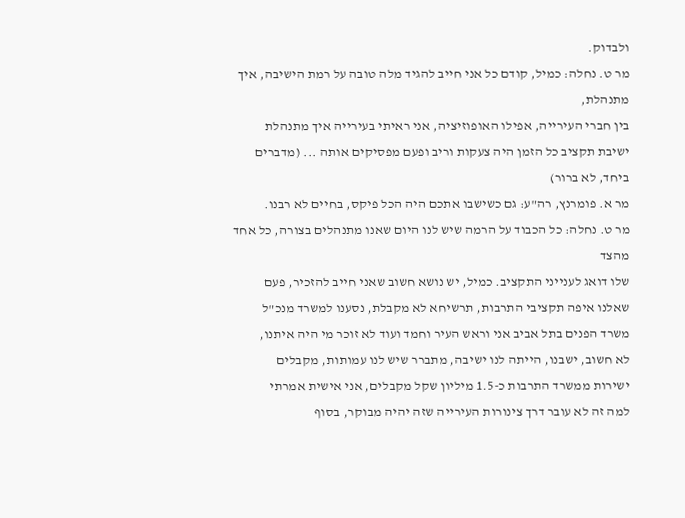ולבדוק.
מר ט. נחלה: כמיל, קודם כל אני חייב להגיד מלה טובה על רמת הישיבה, איך מתנהלת,
בין חברי העירייה, אפילו האופוזיציה, אני ראיתי בעירייה איך מתנהלת
ישיבת תקציב כל הזמן היה צעקות וריב ופעם מפסיקים אותה ... (מדברים
ביחד, לא ברור)
מר א. פומרנץ, רה"ע: גם כשישבו אתכם היה הכל פיקס, בחיים לא רבנו.
מר ט. נחלה: כל הכבוד על הרמה שיש לנו היום שאנו מתנהלים בצורה, כל אחד מהצד
שלו דואג לענייני התקציב. כמיל, יש נושא חשוב שאני חייב להזכיר, פעם
שאלנו איפה תקציבי התרבות, תרשיחא לא מקבלת, נסענו למשרד מנכ"ל
משרד הפנים בתל אביב אני וראש העיר וחמד ועוד לא זוכר מי היה איתנו,
לא חשוב, ישבנו, הייתה לנו ישיבה, מתברר שיש לנו עמותות, מקבלים
ישירות ממשרד התרבות כ-1.5 מיליון שקל מקבלים, אני אישית אמרתי
למה זה לא עובר דרך צינורות העירייה שזה יהיה מבוקר, בסוף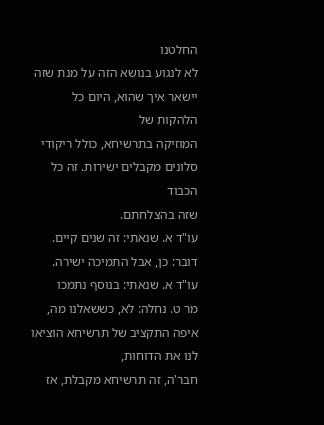החלטנו
לא לנגוע בנושא הזה על מנת שזה יישאר איך שהוא, היום כל הלהקות של
המוזיקה בתרשיחא, כולל ריקודי סלונים מקבלים ישירות. זה כל הכבוד
שזה בהצלחתם.
עו"ד א. שנאתי: זה שנים קיים.
דובר: כן, אבל התמיכה ישירה.
עו"ד א. שנאתי: בנוסף נתמכו
מר ט. נחלה: לא, כששאלנו מה, איפה התקציב של תרשיחא הוציאו לנו את הדוחות,
חבר'ה, זה תרשיחא מקבלת, אז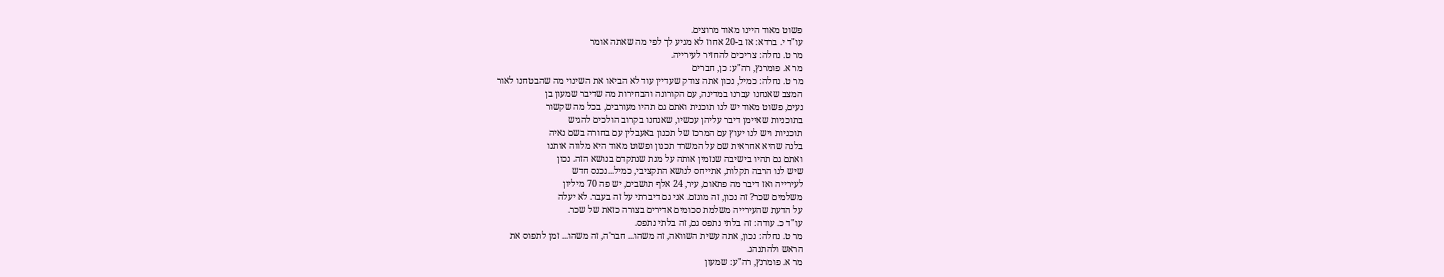פשוט מאוד היינו מאוד מרוצים.
עו"ד י. ברדא: אז ב-20 אחוז לא מגיע לך לפי מה שאתה אומר
מר ט. נחלה: צריכים להחזיר לעירייה.
מר א. פומרנץ, רה"ע: כן, חברים
מר ט. נחלה: כמיל, נכון אתה צודק שעדיין עוד לא הביאו את השינוי מה שהבטחנו לאור
המצב שאנחנו עברנו במדינה, עם הקורונה והבחירות מה שדיבר שמעון בן
נעים, פשוט מאוד יש לנו תוכנית ואתם גם תהיו מעורבים, בכל מה שקשור
בתוכניות שאיימן דיבר עליהן עכשיו, שאנחנו בקרוב הולכים להגיש
תוכניות ויש לנו יעוץ עם המרכז של תכנון באעבלין עם בחורה בשם נאיה
בלנה שהיא אחראית שם על המשרד תכנון ופשוט מאוד היא מלווה אותנו
ואתם גם תהיו בישיבה שנזמין אותה על מנת שנתקדם בנושא הזה. נכון
שיש לנו הרבה תקלות, אתייחס לנושא התקציבי, כמיל...נכנס חדש
לעירייה ואז דיבר מה פתאום, עיר, 24 אלף תושבים, יש פה 70 מיליון
משלמים שכר? זה נכון, זה מוגזם. אני גם דיברתי על זה בעבר. לא יעלה
על הדעת שהעירייה משלמת סכומים אדירים בצורה כזאת של שכר.
עו"ד כ. עודה: זה בלתי נתפס גם, זה בלתי נתפס.
מר ט. נחלה: נכון, אתה עשית השוואה, זה משהו... חבר'ה, זה משהו... זמן לתפוס את
הראש ולהתנהג.
מר א. פומרנץ, רה"ע: שמעון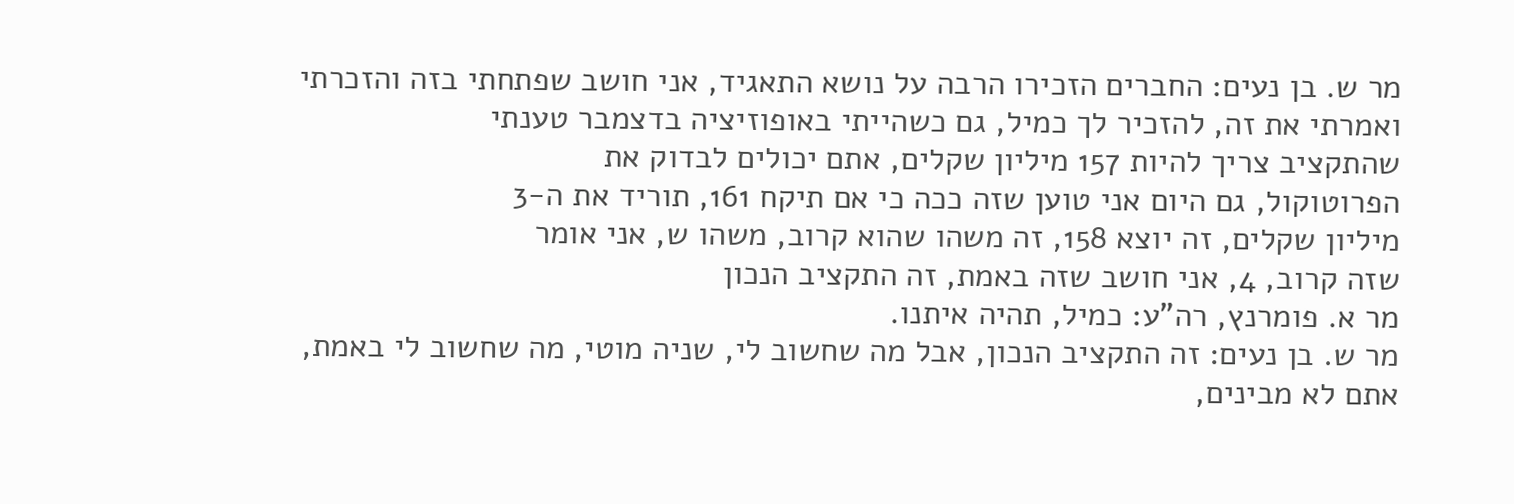מר ש. בן נעים: החברים הזכירו הרבה על נושא התאגיד, אני חושב שפתחתי בזה והזכרתי
ואמרתי את זה, להזכיר לך כמיל, גם כשהייתי באופוזיציה בדצמבר טענתי
שהתקציב צריך להיות 157 מיליון שקלים, אתם יכולים לבדוק את
הפרוטוקול, גם היום אני טוען שזה ככה כי אם תיקח 161, תוריד את ה-3
מיליון שקלים, זה יוצא 158, זה משהו שהוא קרוב, משהו ש, אני אומר
שזה קרוב, 4, אני חושב שזה באמת, זה התקציב הנכון
מר א. פומרנץ, רה"ע: כמיל, תהיה איתנו.
מר ש. בן נעים: זה התקציב הנכון, אבל מה שחשוב לי, שניה מוטי, מה שחשוב לי באמת,
אתם לא מבינים,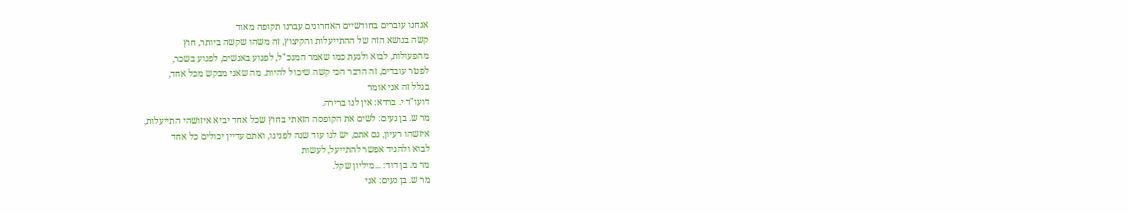אנחנו עוברים בחודשיים האחרונים עברנו תקופה מאוד
קשה בנושא הזה של ההתייעלות והקיצוץ, זה משהו שקשה ביותר, חוץ
מהפעולות, לבוא ולגעת כמו שאמר המנכ"ל, לפגוע באנשים, לפגוע בשכר,
לפטר עובדים, זה הדבר הכי קשה שיכול להיות. מה שאני מבקש מכל אחד,
בגלל זה אני אומר
דועו"ד י. ברדא: אין לנו ברירה.
מר ש. בן נעים: לשים את הקופסה הזאתי בחוץ שכל אחד יביא איזושהי התייעלות,
איזשהו רעיון, גם אתם, יש לנו עוד שנה לפנינו, ואתם עדיין יכולים כל אחד
לבוא ולהגיד אפשר להתייעל, לעשות
מר מ. בן דוד: ...מיליון שקל.
מר ש. בן נעים: אני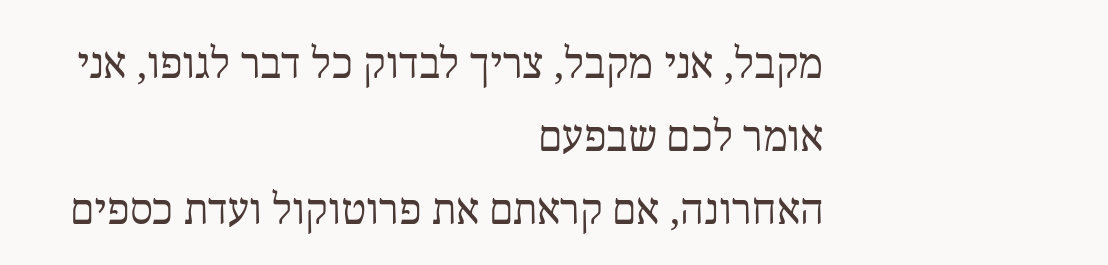מקבל, אני מקבל, צריך לבדוק כל דבר לגופו, אני אומר לכם שבפעם
האחרונה, אם קראתם את פרוטוקול ועדת כספים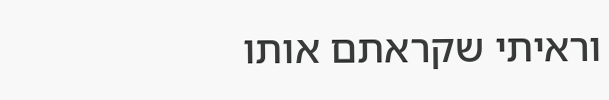וראיתי שקראתם אותו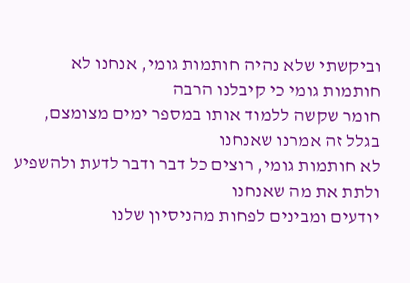וביקשתי שלא נהיה חותמות גומי, אנחנו לא חותמות גומי כי קיבלנו הרבה
חומר שקשה ללמוד אותו במספר ימים מצומצם, בגלל זה אמרנו שאנחנו
לא חותמות גומי, רוצים כל דבר ודבר לדעת ולהשפיע ולתת את מה שאנחנו
יודעים ומבינים לפחות מהניסיון שלנו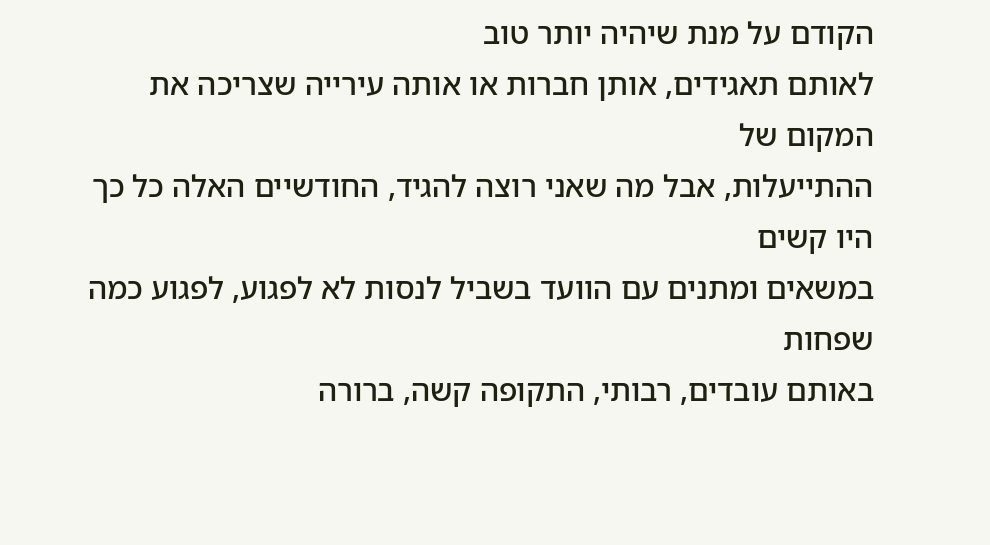הקודם על מנת שיהיה יותר טוב
לאותם תאגידים, אותן חברות או אותה עירייה שצריכה את המקום של
ההתייעלות, אבל מה שאני רוצה להגיד, החודשיים האלה כל כך היו קשים
במשאים ומתנים עם הוועד בשביל לנסות לא לפגוע, לפגוע כמה שפחות
באותם עובדים, רבותי, התקופה קשה, ברורה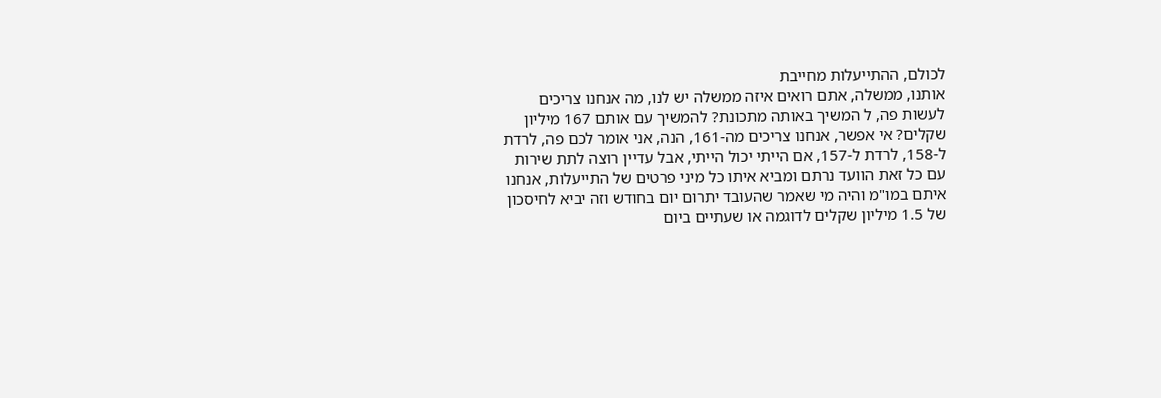לכולם, ההתייעלות מחייבת
אותנו, ממשלה, אתם רואים איזה ממשלה יש לנו, מה אנחנו צריכים
לעשות פה, ל המשיך באותה מתכונת? להמשיך עם אותם 167 מיליון
שקלים? אי אפשר, אנחנו צריכים מה-161, הנה, אני אומר לכם פה, לרדת
ל-158, לרדת ל-157, אם הייתי יכול הייתי, אבל עדיין רוצה לתת שירות
עם כל זאת הוועד נרתם ומביא איתו כל מיני פרטים של התייעלות, אנחנו
איתם במו"מ והיה מי שאמר שהעובד יתרום יום בחודש וזה יביא לחיסכון
של 1.5 מיליון שקלים לדוגמה או שעתיים ביום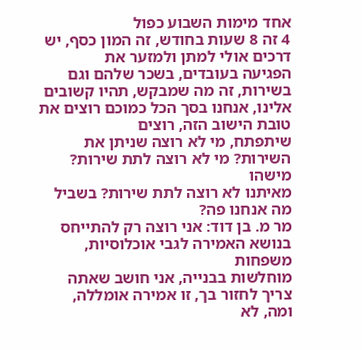אחד מימות השבוע כפול
4 זה 8 שעות בחודש, זה המון כסף, יש דרכים אולי למתן ולמזער את
הפגיעה בעובדים, בשכר שלהם וגם בשירות, זה מה שמבקש, תהיו קשובים
אלינו, אנחנו בסך הכל כמוכם רוצים את טובת הישוב הזה, רוצים
שיתפתח, מי לא רוצה שניתן את השירות? מי לא רוצה לתת שירות? מישהו
מאיתנו לא רוצה לתת שירות? בשביל מה אנחנו פה?
מר מ. בן דוד: אני רוצה רק להתייחס בנושא האמירה לגבי אוכלוסיות, משפחות
מוחלשות בבנייה, אני חושב שאתה צריך לחזור בך, זו אמירה אומללה,
ומה, לא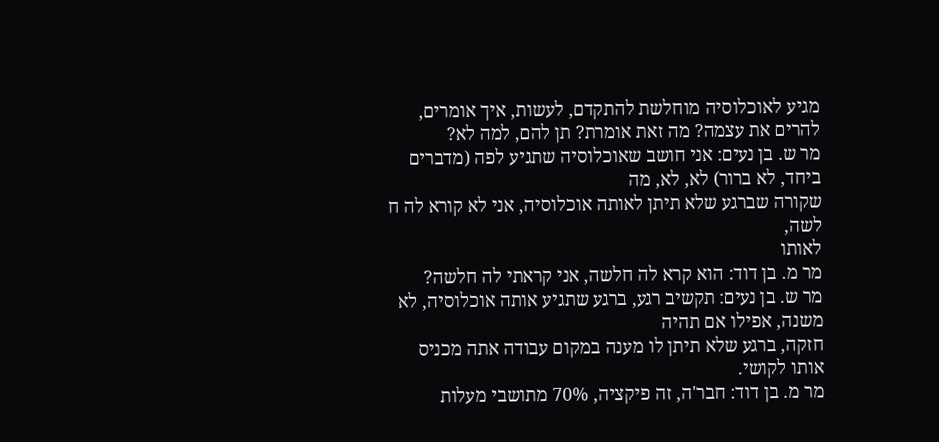מגיע לאוכלוסיה מוחלשת להתקדם, לעשות, איך אומרים,
להרים את עצמה? מה זאת אומרת? תן להם, למה לא?
מר ש. בן נעים: אני חושב שאוכלוסיה שתגיע לפה (מדברים ביחד, לא ברור) לא, לא, מה
שקורה שברגע שלא תיתן לאותה אוכלוסיה, אני לא קורא לה ח לשה,
לאותו
מר מ. בן דוד: הוא קרא לה חלשה, אני קראתי לה חלשה?
מר ש. בן נעים: תקשיב רגע, ברגע שתגיע אותה אוכלוסיה, לא משנה, אפילו אם תהיה
חזקה, ברגע שלא תיתן לו מענה במקום עבודה אתה מכניס אותו לקושי.
מר מ. בן דוד: חבר'ה, זה פיקציה, 70% מתושבי מעלות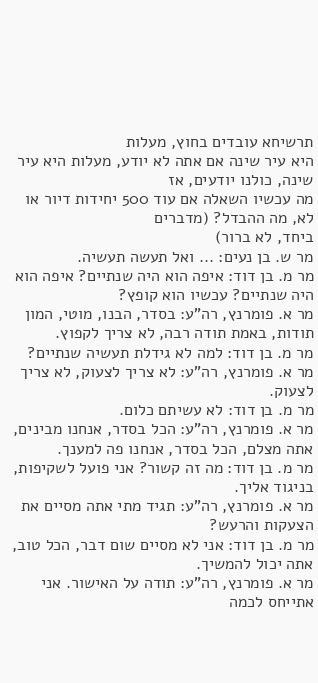תרשיחא עובדים בחוץ, מעלות
היא עיר שינה אם אתה לא יודע, מעלות היא עיר שינה, כולנו יודעים, אז
מה עכשיו השאלה אם עוד 500 יחידות דיור או לא, מה ההבדל? (מדברים
ביחד, לא ברור)
מר ש. בן נעים: ... ואל תעשה תעשיה.
מר מ. בן דוד: איפה הוא היה שנתיים? איפה הוא היה שנתיים? עכשיו הוא קופץ?
מר א. פומרנץ, רה"ע: בסדר, הבנו, מוטי, המון תודות, באמת תודה רבה, לא צריך לקפוץ.
מר מ. בן דוד: למה לא גידלת תעשיה שנתיים?
מר א. פומרנץ, רה"ע: לא צריך לצעוק, לא צריך לצעוק.
מר מ. בן דוד: לא עשיתם כלום.
מר א. פומרנץ, רה"ע: הכל בסדר, אנחנו מבינים, אתה מצלם, הכל בסדר, אנחנו פה למענך.
מר מ. בן דוד: מה זה קשור? אני פועל לשקיפות, בניגוד אליך.
מר א. פומרנץ, רה"ע: תגיד מתי אתה מסיים את הצעקות והרעש?
מר מ. בן דוד: אני לא מסיים שום דבר, הכל טוב, אתה יכול להמשיך.
מר א. פומרנץ, רה"ע: תודה על האישור. אני אתייחס לכמה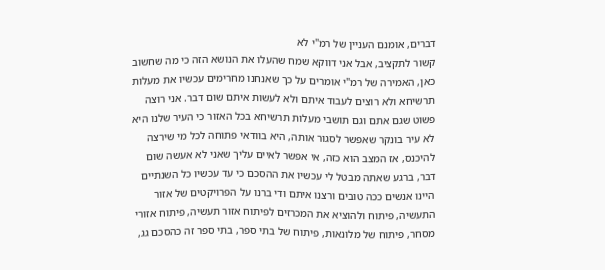דברים, אומנם העניין של רמ"י לא
קשור לתקציב, אבל אני דווקא שמח שהעלו את הנושא הזה כי מה שחשוב
כאן, האמירה של רמ"י אומרים על כך שאנחנו מחרימים עכשיו את מעלות
תרשיחא ולא רוצים לעבוד איתם ולא לעשות איתם שום דבר. אני רוצה
פשוט שגם אתם וגם תושבי מעלות תרשיחא בכל האזור כי העיר שלנו היא
לא עיר בונקר שאפשר לסגור אותה, היא בוודאי פתוחה לכל מי שירצה
להיכנס, אז המצב הוא כזה, אי אפשר לאיים עליך שאני לא אעשה שום
דבר, ברגע שאתה מבטל לי עכשיו את ההסכם כי עד עכשיו כל השנתיים
היינו אנשים ככה טובים ורצנו איתם ודי ברנו על הפרויקטים של אזור
התעשיה, פיתוח ולהוציא את המכרזים לפיתוח אזור תעשיה, פיתוח אזורי
מסחר, פיתוח של מלונאות, פיתוח של בתי ספר, בתי ספר זה כהסכם גג,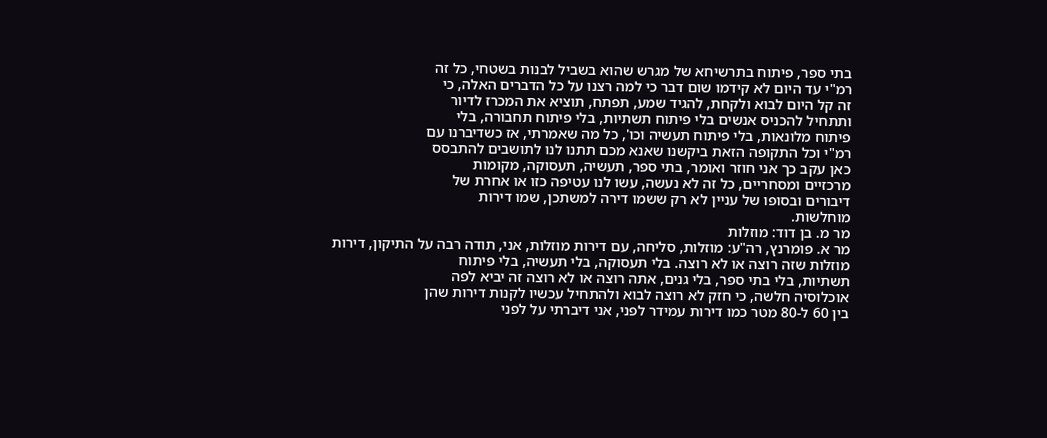בתי ספר, פיתוח בתרשיחא של מגרש שהוא בשביל לבנות בשטחי, כל זה
רמ"י עד היום לא קידמו שום דבר כי למה רצנו על כל הדברים האלה, כי
זה קל היום לבוא ולקחת, להגיד שמע, תפתח, תוציא את המכרז לדיור
ותתחיל להכניס אנשים בלי פיתוח תשתיות, בלי פיתוח תחבורה, בלי
פיתוח מלונאות, בלי פיתוח תעשיה וכו', כל מה שאמרתי, אז כשדיברנו עם
רמ"י וכל התקופה הזאת ביקשנו שאנא מכם תתנו לנו לתושבים להתבסס
כאן עקב כך אני חוזר ואומר, בתי ספר, תעשיה, תעסוקה, מקומות
מרכזיים ומסחריים, כל זה לא נעשה, עשו לנו עטיפה כזו או אחרת של
דיבורים ובסופו של עניין לא רק ששמו דירה למשתכן, שמו דירות
מוחלשות.
מר מ. בן דוד: מוזלות
מר א. פומרנץ, רה"ע: מוזלות, סליחה, עם דירות מוזלות, אני, תודה רבה על התיקון, דירות
מוזלות שזה רוצה או לא רוצה. בלי תעסוקה, בלי תעשיה, בלי פיתוח
תשתיות, בלי בתי ספר, בלי גנים, אתה רוצה או לא רוצה זה יביא לפה
אוכלוסיה חלשה, כי חזק לא רוצה לבוא ולהתחיל עכשיו לקנות דירות שהן
בין 60 ל-80 מטר כמו דירות עמידר לפני, אני דיברתי על לפני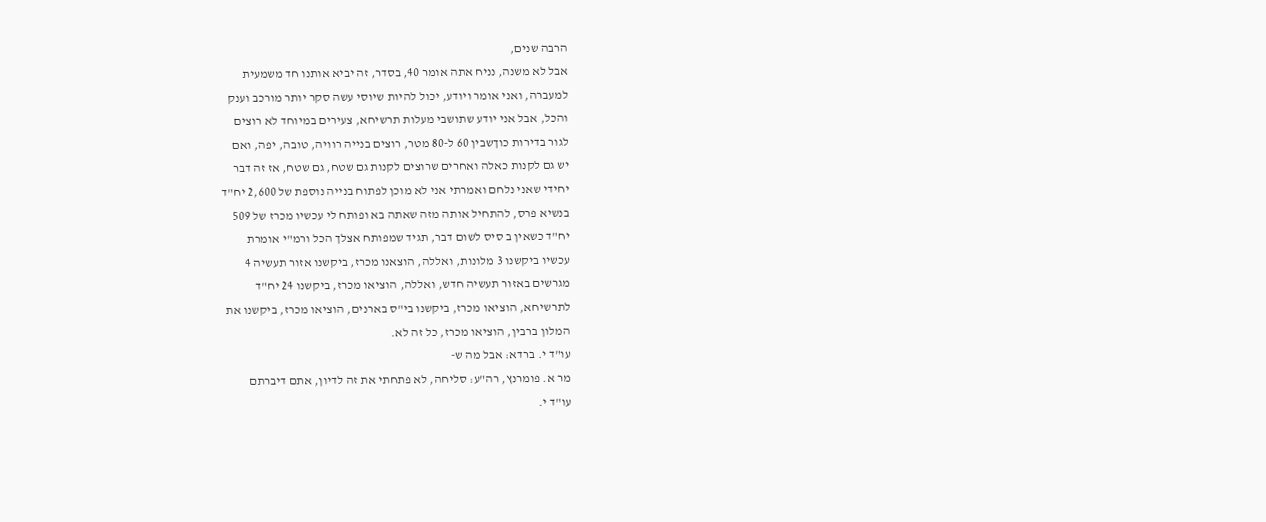הרבה שנים,
אבל לא משנה, נניח אתה אומר 40, בסדר, זה יביא אותנו חד משמעית
למעברה, ואני אומר ויודע, יכול להיות שיוסי עשה סקר יותר מורכב וענק
והכל, אבל אני יודע שתושבי מעלות תרשיחא, צעירים במיוחד לא רוצים
לגור בדירות כוךשבין 60 ל-80 מטר, רוצים בנייה רוויה, טובה, יפה, ואם
יש גם לקנות כאלה ואחרים שרוצים לקנות גם שטח, גם שטח, אז זה דבר
יחידי שאני נלחם ואמרתי אני לא מוכן לפתוח בנייה נוספת של 2,600 יח"ד
בנשיא פרס, להתחיל אותה מזה שאתה בא ופותח לי עכשיו מכרז של 509
יח"ד כשאין ב סיס לשום דבר, תגיד שמפותח אצלך הכל ורמ"י אומרת
עכשיו ביקשנו 3 מלונות, ואללה, הוצאנו מכרז, ביקשנו אזור תעשיה 4
מגרשים באזור תעשיה חדש, ואללה, הוציאו מכרז, ביקשנו 24 יח"ד
לתרשיחא, הוציאו מכרז, ביקשנו בי"ס בארנים, הוציאו מכרז, ביקשנו את
המלון ברבין, הוציאו מכרז, כל זה לא.
עו"ד י. ברדא: אבל מה ש-
מר א. פומרנץ, רה"ע: סליחה, לא פתחתי את זה לדיון, אתם דיברתם
עו"ד י.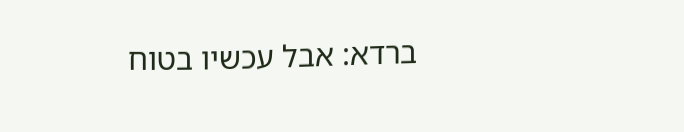ברדא: אבל עכשיו בטוח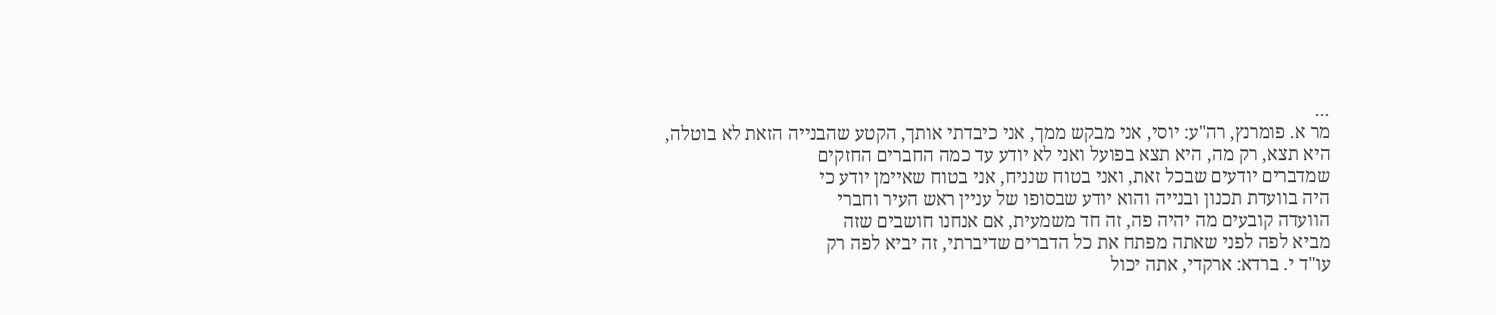...
מר א. פומרנץ, רה"ע: יוסי, אני מבקש ממך, אני כיבדתי אותך, הקטע שהבנייה הזאת לא בוטלה,
היא תצא, רק מה, היא תצא בפועל ואני לא יודע עד כמה החברים החזקים
שמדברים יודעים שבכל זאת, ואני בטוח שנניח, אני בטוח שאיימן יודע כי
היה בוועדת תכנון ובנייה והוא יודע שבסופו של עניין ראש העיר וחברי
הוועדה קובעים מה יהיה פה, זה חד משמעית, אם אנחנו חושבים שזה
מביא לפה לפני שאתה מפתח את כל הדברים שדיברתי, זה יביא לפה רק
עו"ד י. ברדא: ארקדי, אתה יכול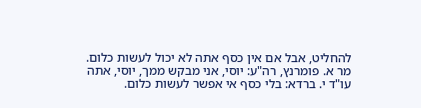להחליט, אבל אם אין כסף אתה לא יכול לעשות כלום.
מר א. פומרנץ, רה"ע: יוסי, אני מבקש ממך, יוסי, אתה
עו"ד י. ברדא: בלי כסף אי אפשר לעשות כלום.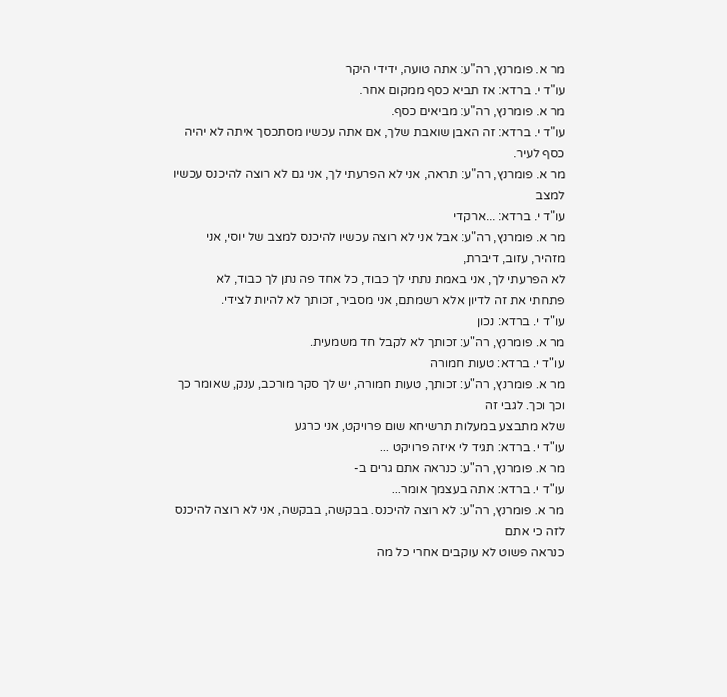מר א. פומרנץ, רה"ע: אתה טועה, ידידי היקר
עו"ד י. ברדא: אז תביא כסף ממקום אחר.
מר א. פומרנץ, רה"ע: מביאים כסף.
עו"ד י. ברדא: זה האבן שואבת שלך, אם אתה עכשיו מסתכסך איתה לא יהיה כסף לעיר.
מר א. פומרנץ, רה"ע: תראה, אני לא הפרעתי לך, אני גם לא רוצה להיכנס עכשיו למצב
עו"ד י. ברדא: ...ארקדי
מר א. פומרנץ, רה"ע: אבל אני לא רוצה עכשיו להיכנס למצב של יוסי, אני מזהיר, עזוב, דיברת,
לא הפרעתי לך, אני באמת נתתי לך כבוד, כל אחד פה נתן לך כבוד, לא
פתחתי את זה לדיון אלא רשמתם, אני מסביר, זכותך לא להיות לצידי.
עו"ד י. ברדא: נכון
מר א. פומרנץ, רה"ע: זכותך לא לקבל חד משמעית.
עו"ד י. ברדא: טעות חמורה
מר א. פומרנץ, רה"ע: זכותך, טעות חמורה, יש לך סקר מורכב, ענק, שאומר כך וכך וכך. לגבי זה
שלא מתבצע במעלות תרשיחא שום פרויקט, אני כרגע
עו"ד י. ברדא: תגיד לי איזה פרויקט ...
מר א. פומרנץ, רה"ע: כנראה אתם גרים ב-
עו"ד י. ברדא: אתה בעצמך אומר...
מר א. פומרנץ, רה"ע: לא רוצה להיכנס. בבקשה, בבקשה, אני לא רוצה להיכנס לזה כי אתם
כנראה פשוט לא עוקבים אחרי כל מה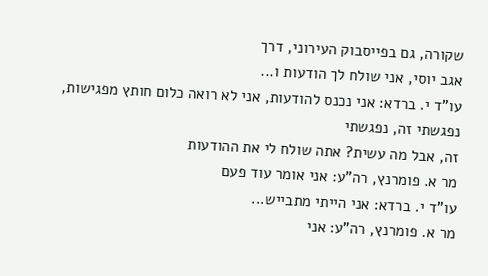שקורה, גם בפייסבוק העירוני, דרך
אגב יוסי, אני שולח לך הודעות ו...
עו"ד י. ברדא: אני נכנס להודעות, אני לא רואה כלום חותץ מפגישות, נפגשתי זה, נפגשתי
זה, אבל מה עשית? אתה שולח לי את ההודעות
מר א. פומרנץ, רה"ע: אני אומר עוד פעם
עו"ד י. ברדא: אני הייתי מתבייש...
מר א. פומרנץ, רה"ע: אני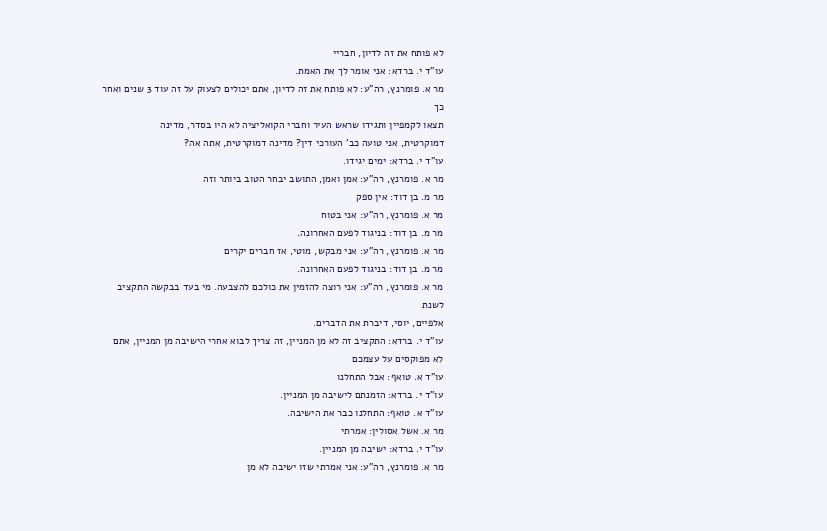לא פותח את זה לדיון, חבריי
עו"ד י. ברדא: אני אומר לך את האמת.
מר א. פומרנץ, רה"ע: לא פותח את זה לדיון, אתם יכולים לצעוק על זה עוד 3 שנים ואחר כך
תצאו לקמפיין ותגידו שראש העיר וחברי הקואליציה לא היו בסדר, מדינה
דמוקרטית, אני טועה כב' העורכי דין? מדינה דמוקרטית, אתה אה?
עו"ד י. ברדא: ימים יגידו.
מר א. פומרנץ, רה"ע: אמן ואמן, התושב יבחר הטוב ביותר וזה
מר מ. בן דוד: אין ספק
מר א. פומרנץ, רה"ע: אני בטוח
מר מ. בן דוד: בניגוד לפעם האחרונה.
מר א. פומרנץ, רה"ע: אני מבקש, מוטי, אז חברים יקרים
מר מ. בן דוד: בניגוד לפעם האחרונה.
מר א. פומרנץ, רה"ע: אני רוצה להזמין את כולכם להצבעה. מי בעד בבקשה התקציב לשנת
אלפיים, יוסי, דיברת את הדברים.
עו"ד י. ברדא: התקציב זה לא מן המניין, זה צריך לבוא אחרי הישיבה מן המניין, אתם
לא מפוקסים על עצמכם
עו"ד א. טואף: אבל התחלנו
עו"ד י. ברדא: הזמנתם לישיבה מן המניין.
עו"ד א. טואף: התחלנו כבר את הישיבה.
מר א. אשל אסולין: אמרתי
עו"ד י. ברדא: ישיבה מן המניין.
מר א. פומרנץ, רה"ע: אני אמרתי שזו ישיבה לא מן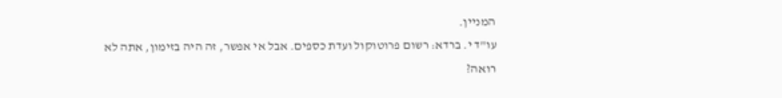המניין.
עו"ד י. ברדא: רשום פרוטוקול ועדת כספים. אבל אי אפשר, זה היה בזימון, אתה לא
רואה?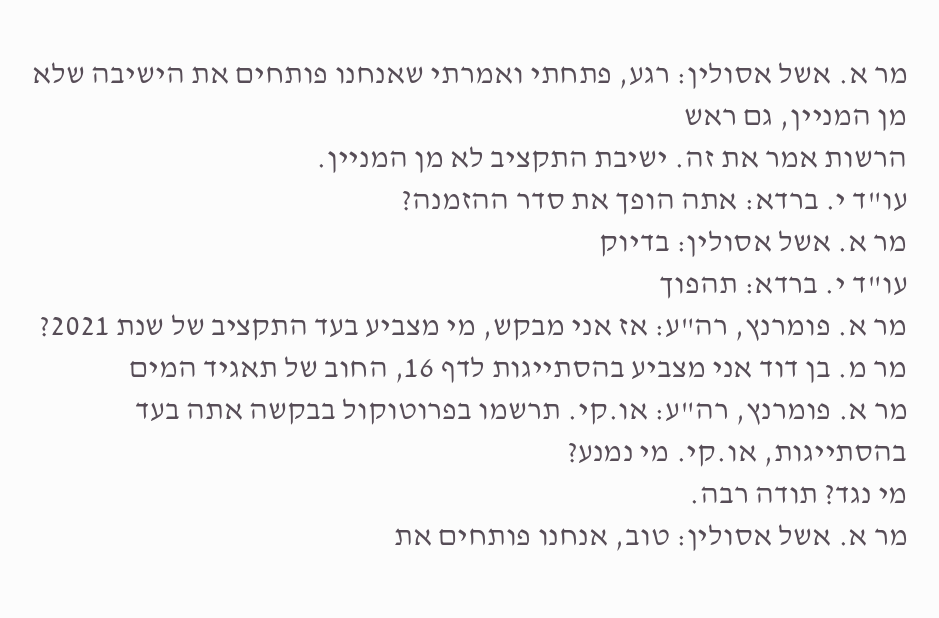מר א. אשל אסולין: רגע, פתחתי ואמרתי שאנחנו פותחים את הישיבה שלא מן המניין, גם ראש
הרשות אמר את זה. ישיבת התקציב לא מן המניין.
עו"ד י. ברדא: אתה הופך את סדר ההזמנה?
מר א. אשל אסולין: בדיוק
עו"ד י. ברדא: תהפוך
מר א. פומרנץ, רה"ע: אז אני מבקש, מי מצביע בעד התקציב של שנת 2021?
מר מ. בן דוד אני מצביע בהסתייגות לדף 16, החוב של תאגיד המים
מר א. פומרנץ, רה"ע: או.קי. תרשמו בפרוטוקול בבקשה אתה בעד בהסתייגות, או.קי. מי נמנע?
מי נגד? תודה רבה.
מר א. אשל אסולין: טוב, אנחנו פותחים את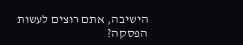הישיבה, אתם רוצים לעשות הפסקה?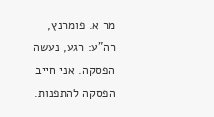מר א. פומרנץ, רה"ע: רגע, נעשה הפסקה. אני חייב הפסקה להתפנות.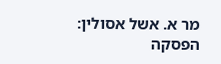מר א. אשל אסולין: הפסקה